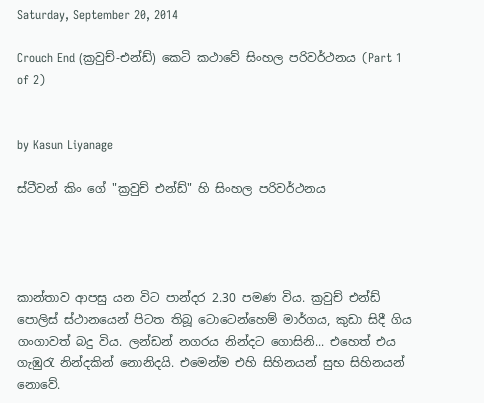Saturday, September 20, 2014

Crouch End (ක්‍රවුච්-එන්ඩ්) කෙටි කථාවේ සිංහල පරිවර්ථනය (Part 1 of 2)


by Kasun Liyanage

ස්ටීවන් කිං ගේ "ක්‍රවුච් එන්ඩ්" හි සිංහල පරිවර්ථනය




කාන්තාව ආපසු යන විට පාන්දර 2.30 පමණ විය. ක්‍රවුච් එන්ඩ් පොලිස් ස්ථානයෙන් පිටත තිබූ ටොටෙන්හෙම් මාර්ගය, කුඩා සිදී ගිය ගංගාවත් බදු විය. ලන්ඩන් නගරය නින්දට ගොසිනි... එහෙත් එය ගැඹුරැ නින්දකින් නොනිදයි. එමෙන්ම එහි සිහිනයන් සුභ සිහිනයන් නොවේ.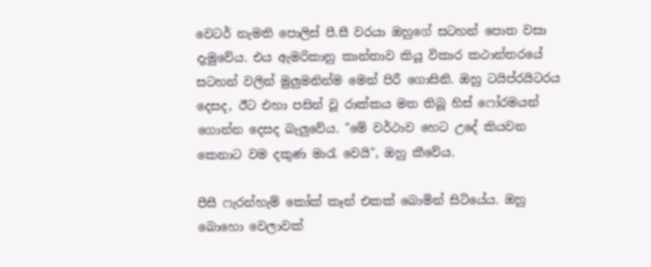වෙටර් නැමති පොලිස් පී.සී වරයා ඔහුගේ සටහන් පොත වසා දැමුවේය. එය ඇමරිකානු කාන්තාව කියූ විකාර කථාන්තරයේ සටහන් වලින් මුලුමනින්ම මෙන් පිරී ගොසිනි. ඔහු ටයිප්රයිටරය දෙසද, ඊට එහා පසින් වූ රාක්කය මත තිබූ හිස් ෆෝරමයන් ගොන්න දෙසද බැලුවේය. "මේ වර්ථාව හෙට උදේ කියවන කෙනාට වම දකුණ මාරැ වෙයි", ඔහු කීවේය.

පීසී ෆැරන්හැම් කෝක් කෑන් එකක් බොමින් සිටියේය. ඔහු බොහො වෙලාවක්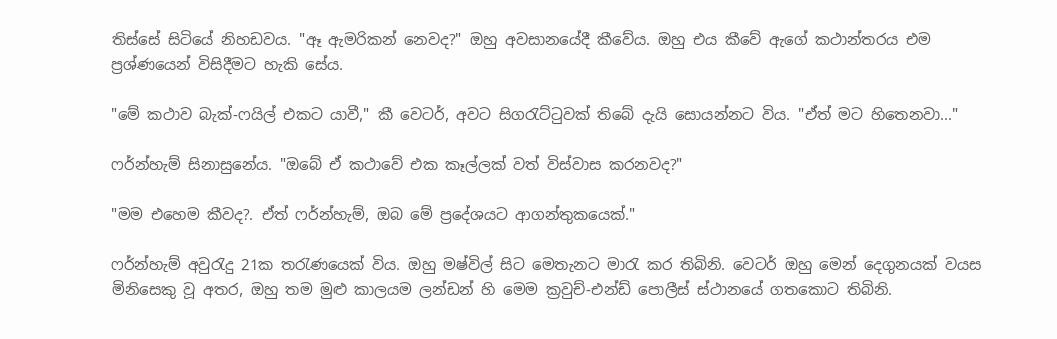තිස්සේ සිටියේ නිහඩවය. "ඈ ඇමරිකන් නෙවද?" ඔහු අවසානයේදී කීවේය. ඔහු එය කීවේ ඇගේ කථාන්තරය එම ප්‍රශ්ණයෙන් විසිදීමට හැකි සේය.

"මේ කථාව බැක්-ෆයිල් එකට යාවී," කී වෙටර්, අවට සිගරැට්ටුවක් තිබේ දැයි සොයන්නට විය. "ඒත් මට හිතෙනවා..."

ෆර්න්හැම් සිනාසුනේය. "ඔබේ ඒ කථාවේ එක කෑල්ලක් වත් විස්වාස කරනවද?"

"මම එහෙම කීවද?. ඒත් ෆර්න්හැම්, ඔබ මේ ප්‍රදේශයට ආගන්තුකයෙක්."

ෆර්න්හැම් අවුරැදු 21ක තරැණයෙක් විය. ඔහු මෂ්විල් සිට මෙතැනට මාරැ කර තිබිනි. වෙටර් ඔහු මෙන් දෙගුනයක් වයස මිනිසෙකු වූ අතර, ඔහු තම මුළු කාලයම ලන්ඩන් හි මෙම ක්‍රවුච්-එන්ඩ් පොලීස් ස්ථානයේ ගතකොට තිබිනි.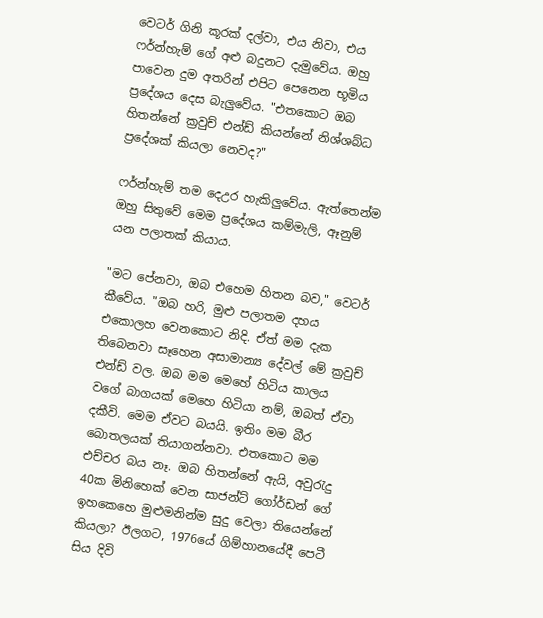වෙටර් ගිනි කූරක් දල්වා, එය නිවා, එය ෆර්න්හැම් ගේ අළු බදුනට දැමුවේය. ඔහු පාවෙන දුම අතරින් එපිට පෙනෙන භූමිය ප්‍රදේශය දෙස බැලුවේය. "එතකොට ඔබ හිතන්නේ ක්‍රවුච් එන්ඩ් කියන්නේ නිශ්ශබ්ධ ප්‍රදේශක් කියලා නෙවද?"

ෆර්න්හැම් තම දෙඋර හැකිලුවේය. ඇත්තෙන්ම ඔහු සිතුවේ මෙම ප්‍රදේශය කම්මැලි, ඈනුම් යන පලාතක් කියාය.

"මට පේනවා, ඔබ එහෙම හිතන බව," වෙටර් කීවේය. "ඔබ හරි, මුළු පලාතම දහය එකොලහ වෙනකොට නිදි. ඒත් මම දැක තිබෙනවා සෑහෙන අසාමාන්‍ය දේවල් මේ ක්‍රවුච් එන්ඩ් වල. ඔබ මම මෙහේ හිටිය කාලය වගේ බාගයක් මෙහෙ හිටියා නම්, ඔබත් ඒවා දකීවි. මෙම ඒවට බයයි. ඉතිං මම බීර බොතලයක් තියාගන්නවා. එතකොට මම එච්චර බය නෑ. ඔබ හිතන්නේ ඇයි, අවුරැදු 40ක මිනිහෙක් වෙන සාජන්ට් ගෝර්ඩන් ගේ ඉහකෙහෙ මුළුමනින්ම සුදු වෙලා තියෙන්නේ කියලා? ඊලගට, 1976යේ ගිම්හානයේදී පෙටී සිය දිවි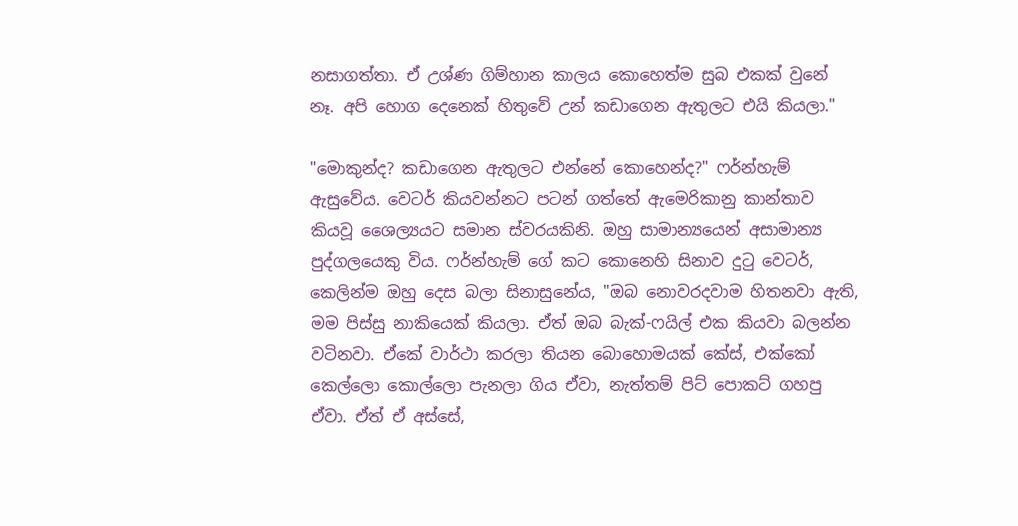නසාගත්තා. ඒ උශ්ණ ගිම්හාන කාලය කොහෙත්ම සුබ එකක් වුනේ නෑ. අපි හොග දෙනෙක් හිතුවේ උන් කඩාගෙන ඇතුලට එයි කියලා."

"මොකුන්ද? කඩාගෙන ඇතුලට එන්නේ කොහෙන්ද?" ෆර්න්හැම් ඇසුවේය. වෙටර් කියවන්නට පටන් ගත්තේ ඇමෙරිකානු කාන්තාව කියවූ ශෛල්‍යයට සමාන ස්වරයකිනි. ඔහු සාමාන්‍යයෙන් අසාමාන්‍ය පුද්ගලයෙකු විය. ෆර්න්හැම් ගේ කට කොනෙහි සිනාව දුටු වෙටර්, කෙලින්ම ඔහු දෙස බලා සිනාසුනේය, "ඔබ නොවරදවාම හිතනවා ඇති, මම පිස්සු නාකියෙක් කියලා. ඒත් ඔබ බැක්-ෆයිල් එක කියවා බලන්න වටිනවා. ඒකේ වාර්ථා කරලා තියන බොහොමයක් කේස්, එක්කෝ කෙල්ලො කොල්ලො පැනලා ගිය ඒවා, නැත්තම් පිට් පොකට් ගහපු ඒවා. ඒත් ඒ අස්සේ,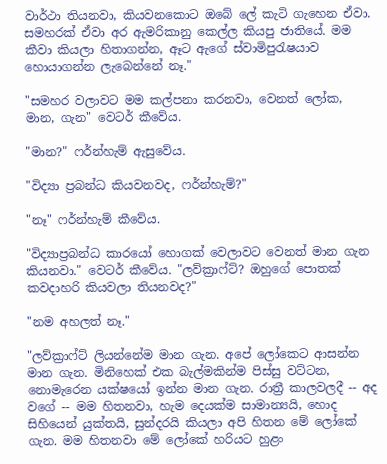වාර්ථා තියනවා, කියවනකොට ඔබේ ලේ කැටි ගැහෙන ඒවා. සමහරක් ඒවා අර ඇමරිකානු කෙල්ල කියපු ජාතියේ. මම කීවා කියලා හිතාගන්න, ඈට ඇගේ ස්වාමිපුරැෂයාව හොයාගන්න ලැබෙන්නේ නෑ."

"සමහර වලාවට මම කල්පනා කරනවා, වෙනත් ලෝක, මාන, ගැන" වෙටර් කීවේය.

"මාන?" ෆර්න්හැම් ඇසුවේය.

"විද්‍යා ප්‍රබන්ධ කියවනවද, ෆර්න්හැම්?"

"නෑ" ෆර්න්හැම් කීවේය.

"විද්‍යාප්‍රබන්ධ කාරයෝ හොගක් වෙලාවට වෙනත් මාන ගැන කියනවා." වෙටර් කීවේය. "ලව්ක්‍රාෆ්ට්? ඔහුගේ පොතක් කවදාහරි කියවලා තියනවද?"

"නම අහලත් නෑ."

"ලව්ක්‍රාෆ්ට් ලියන්නේම මාන ගැන. අපේ ලෝකෙට ආසන්න මාන ගැන. මිනිහෙක් එක බැල්මකින්ම පිස්සු වට්ටන, නොමැරෙන යක්ෂයෝ ඉන්න මාන ගැන. රාත්‍රී කාලවලදී -- අද වගේ -- මම හිතනවා, හැම දෙයක්ම සාමාන්‍යයි, හොද සිහියෙන් යුක්තයි, සුන්දරයි කියලා අපි හිතන මේ ලෝකේ ගැන. මම හිතනවා මේ ලෝකේ හරියට හුළං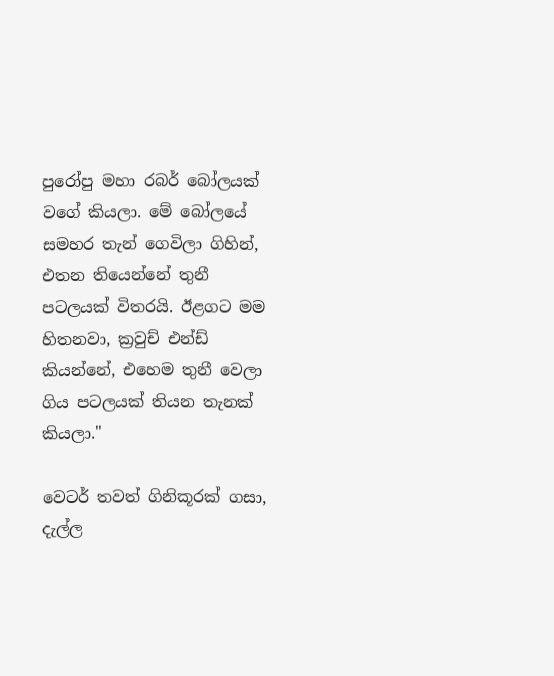පුරෝපු මහා රබර් බෝලයක් වගේ කියලා. මේ බෝලයේ සමහර තැන් ගෙවිලා ගිහින්, එතන තියෙන්නේ තුනී පටලයක් විතරයි. ඊළගට මම හිතනවා, ක්‍රවුච් එන්ඩ් කියන්නේ, එහෙම තුනී වෙලා ගිය පටලයක් තියන තැනක් කියලා."

වෙටර් තවත් ගිනිකූරක් ගසා, දැල්ල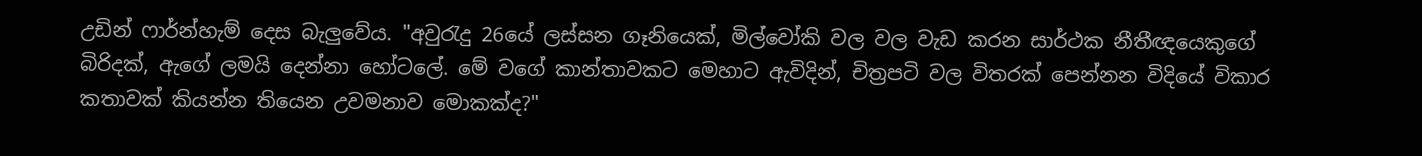උඩින් ෆාර්න්හැම් දෙස බැලුවේය. "අවුරැදු 26යේ ලස්සන ගෑනියෙක්, මිල්වෝකි වල වල වැඩ කරන සාර්ථක නීතීඥයෙකුගේ බිරිදක්, ඇගේ ලමයි දෙන්නා හෝටලේ. මේ වගේ කාන්තාවකට මෙහාට ඇවිදින්, චිත්‍රපටි වල විතරක් පෙන්නන විදියේ විකාර කතාවක් කියන්න තියෙන උවමනාව මොකක්ද?"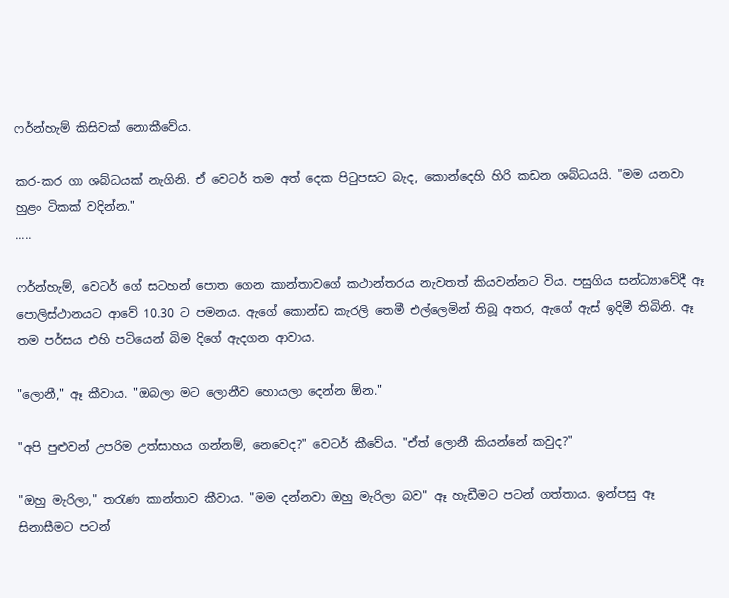ෆර්න්හැම් කිසිවක් නොකීවේය.

කර-කර ගා ශබ්ධයක් නැගිනි. ඒ වෙටර් තම අත් දෙක පිටුපසට බැද, කොන්දෙහි හිරි කඩන ශබ්ධයයි. "මම යනවා හුළං ටිකක් වදින්න."
.....

ෆර්න්හැම්, වෙටර් ගේ සටහන් පොත ගෙන කාන්තාවගේ කථාන්තරය නැවතත් කියවන්නට විය. පසුගිය සන්ධ්‍යාවේදී ඈ පොලිස්ථානයට ආවේ 10.30 ට පමනය. ඇගේ කොන්ඩ කැරලි තෙමී එල්ලෙමින් තිබූ අතර, ඇගේ ඇස් ඉදිමී තිබිනි. ඈ තම පර්සය එහි පටියෙන් බිම දිගේ ඇදගන ආවාය.

"ලොනී," ඈ කීවාය. "ඔබලා මට ලොනීව හොයලා දෙන්න ඕන."

"අපි පුළුවන් උපරිම උත්සාහය ගන්නම්, නෙවෙද?" වෙටර් කීවේය. "ඒත් ලොනී කියන්නේ කවුද?"

"ඔහු මැරිලා," තරැණ කාන්තාව කීවාය. "මම දන්නවා ඔහු මැරිලා බව" ඈ හැඩීමට පටන් ගත්තාය. ඉන්පසු ඈ සිනාසීමට පටන්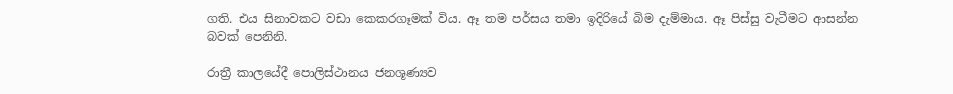ගති. එය සිනාවකට වඩා කෙකරගෑමක් විය. ඈ තම පර්සය තමා ඉදිරියේ බිම දැම්මාය. ඈ පිස්සු වැටීමට ආසන්න බවක් පෙනිනි.

රාත්‍රී කාලයේදී පොලිස්ථානය ජනශූණ්‍යව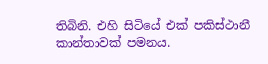තිබිනි. එහි සිටියේ එක් පකිස්ථානී කාන්තාවක් පමනය.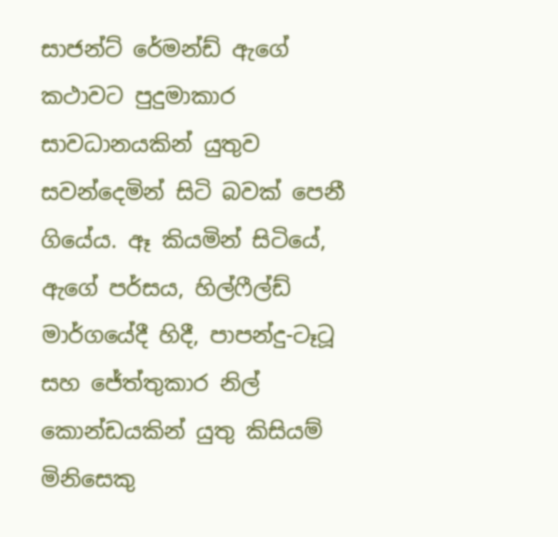සාජන්ට් රේමන්ඩ් ඇගේ කථාවට පුදුමාකාර සාවධානයකින් යුතුව සවන්දෙමින් සිටි බවක් පෙනී ගියේය. ඈ කියමින් සිටියේ, ඇගේ පර්සය, හිල්ෆීල්ඩ් මාර්ගයේදී හිදී, පාපන්දු-ටෑටූ සහ ජේත්තුකාර නිල් කොන්ඩයකින් යුතු කිසියම් මිනිසෙකු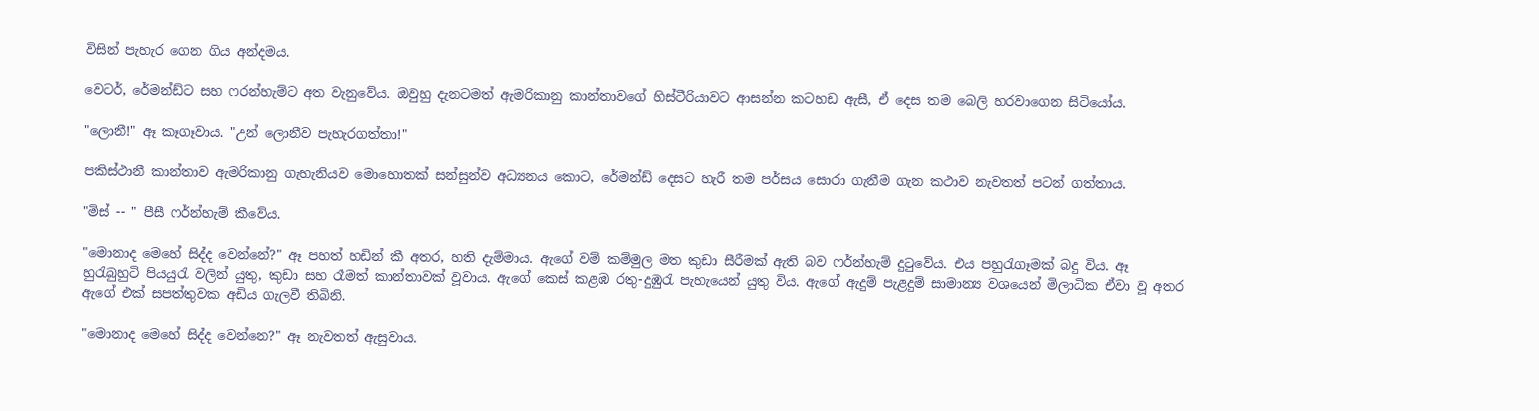විසින් පැහැර ගෙන ගිය අන්දමය.

වෙටර්, රේමන්ඩ්ට සහ ෆරන්හැම්ට අත වැනුවේය. ඔවුහු දැනටමත් ඇමරිකානු කාන්තාවගේ හිස්ටීරියාවට ආසන්න කටහඩ ඇසී, ඒ දෙස තම බෙලි හරවාගෙන සිටියෝය.

"ලොනී!" ඈ කෑගෑවාය. "උන් ලොනීව පැහැරගත්තා!"

පකිස්ථානී කාන්තාව ඇමරිකානු ගැහැනියව මොහොතක් සන්සුන්ව අධ්‍යනය කොට, රේමන්ඩ් දෙසට හැරී තම පර්සය සොරා ගැනීම ගැන කථාව නැවතත් පටන් ගත්තාය.

"මිස් -- " පීසී ෆර්න්හැම් කීවේය.

"මොනාද මෙහේ සිද්ද වෙන්නේ?" ඈ පහත් හඩින් කී අතර, හති දැම්මාය. ඇගේ වම් කම්මුල මත කුඩා සීරීමක් ඇති බව ෆර්න්හැම් දුටුවේය. එය පහුරැගෑමක් බදු විය. ඈ හුරැබුහුටි පියයුරැ වලින් යුතු, කුඩා සහ රෑමත් කාන්තාවක් වූවාය. ඇගේ කෙස් කළඹ රතු-දුඹුරැ පැහැයෙන් යුතු විය. ඇගේ ඇදුම් පැළදුම් සාමාන්‍ය වශයෙන් මිලාධික ඒවා වූ අතර ඇගේ එක් සපත්තුවක අඩිය ගැලවී තිබිනි.

"මොනාද මෙහේ සිද්ද වෙන්නෙ?" ඈ නැවතත් ඇසුවාය.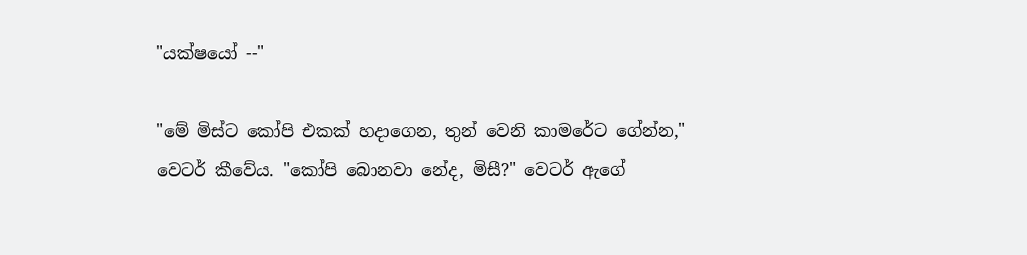"යක්ෂයෝ --"

"මේ මිස්ට කෝපි එකක් හදාගෙන, තුන් වෙනි කාමරේට ගේන්න," වෙටර් කීවේය. "කෝපි බොනවා නේද, මිසී?" වෙටර් ඇගේ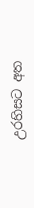උරහිසට අත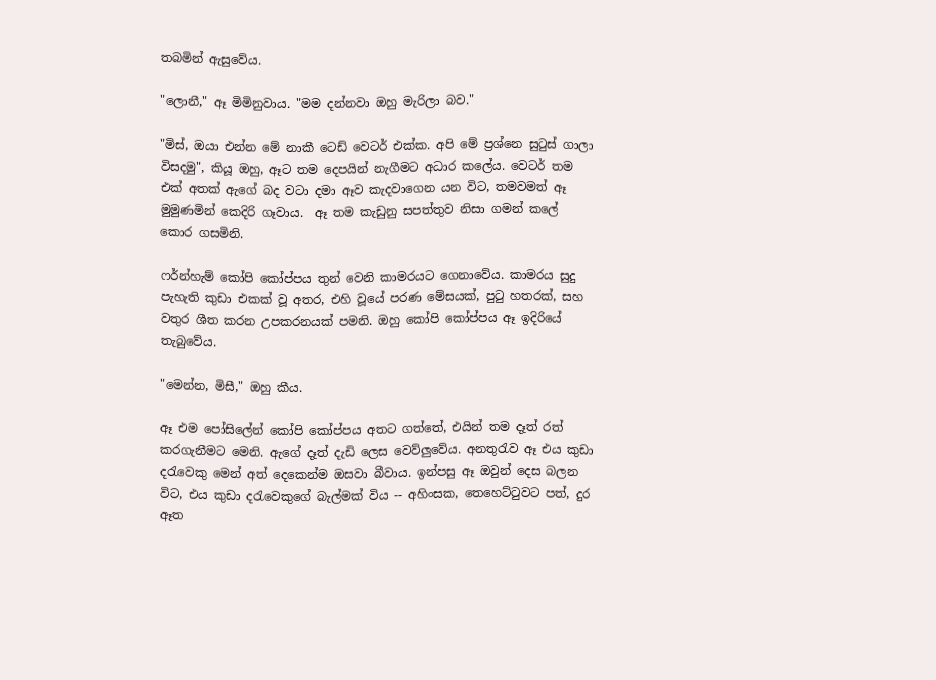තබමින් ඇසුවේය.

"ලොනී," ඈ මිමිනුවාය. "මම දන්නවා ඔහු මැරිලා බව."

"මිස්, ඔයා එන්න මේ නාකී ටෙඩ් වෙටර් එක්ක. අපි මේ ප්‍රශ්නෙ සුටුස් ගාලා විසදමු", කියූ ඔහු, ඈට තම දෙපයින් නැගීමට අධාර කලේය. වෙටර් තම එක් අතක් ඇගේ බද වටා දමා ඈව කැදවාගෙන යන විට, තමවමත් ඈ මුමුණමින් කෙදිරි ගෑවාය.  ඈ තම කැඩුනු සපත්තුව නිසා ගමන් කලේ කොර ගසමිනි.

ෆර්න්හැම් කෝපි කෝප්පය තුන් වෙනි කාමරයට ගෙනාවේය. කාමරය සුදු පැහැති කුඩා එකක් වූ අතර, එහි වූයේ පරණ මේසයක්, පුටු හතරක්, සහ වතුර ශීත කරන උපකරනයක් පමනි. ඔහු කෝපි කෝප්පය ඈ ඉදිරියේ තැබුවේය.

"මෙන්න, මිසී," ඔහු කීය.

ඈ එම පෝසිලේන් කෝපි කෝප්පය අතට ගත්තේ, එයින් තම දෑත් රත් කරගැනීමට මෙනි. ඇගේ දෑත් දැඩි ලෙස වෙව්ලුවේය. අනතුරැව ඈ එය කුඩා දරැවෙකු මෙන් අත් දෙකෙන්ම ඔසවා බීවාය. ඉන්පසු ඈ ඔවුන් දෙස බලන විට, එය කුඩා දරැවෙකුගේ බැල්මක් විය -- අහිංසක, තෙහෙට්ටුවට පත්, දුර ඈත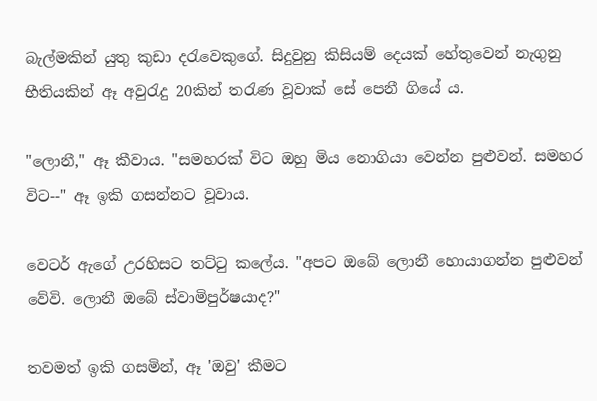බැල්මකින් යුතු කුඩා දරැවෙකුගේ. සිදුවුනු කිසියම් දෙයක් හේතුවෙන් නැගුනු භීතියකින් ඈ අවුරැදු 20කින් තරැණ වූවාක් සේ පෙනී ගියේ ය.

"ලොනී," ඈ කීවාය. "සමහරක් විට ඔහු මිය නොගියා වෙන්න පුළුවන්. සමහර විට--" ඈ ඉකි ගසන්නට වූවාය.

වෙටර් ඇගේ උරහිසට තට්ටු කලේය. "අපට ඔබේ ලොනී හොයාගන්න පුළුවන් වේවි. ලොනී ඔබේ ස්වාමිපුර්ෂයාද?"

තවමත් ඉකි ගසමින්, ඈ 'ඔවු' කීමට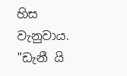හිස වැනුවාය. "ඩැනී යි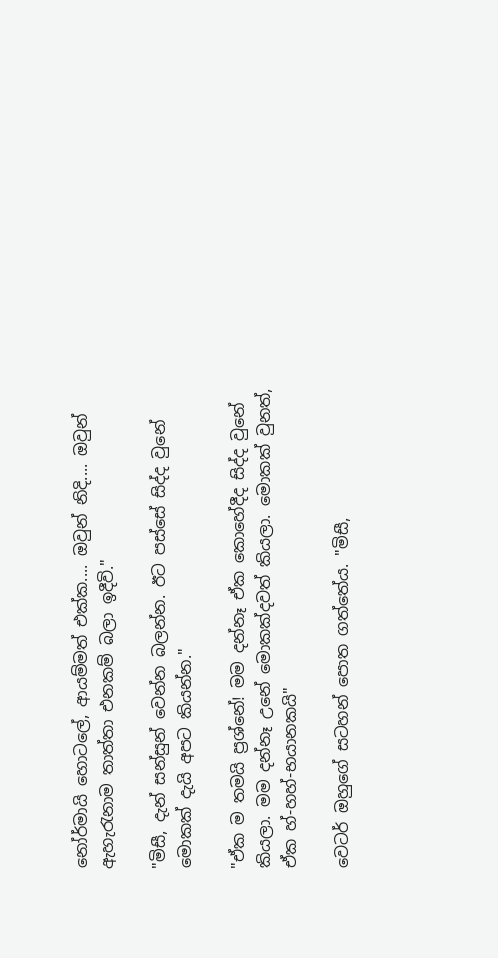නෝර්මායි හොටලේ, ආයම්මත් එක්ක.... ඔවුන් නිදි.... ඔවුන් ඇහැරැනාම තාත්තා එනකම් බලා ඉදීවි."

"මිසී, දැන් සන්සුන් වෙන්න බලන්න. ඊට පස්සේ සිද්ද වුනේ මොකක් දැයි අපට කියන්න."

"ඒක ම තමයි ප්‍රශ්නේ! මම දන්නෑ ඒක කොහේදීද සිද්ද වුනේ කියලා. මම දන්නෑ උන‍ේ මොකක්දවත් කියලා. මොකක් වුනත්, ඒක හ්-හහ්-භයානකයි"

වෙටර් ඔහුගේ සටහන් පොත ගත්තේය. "මිසී,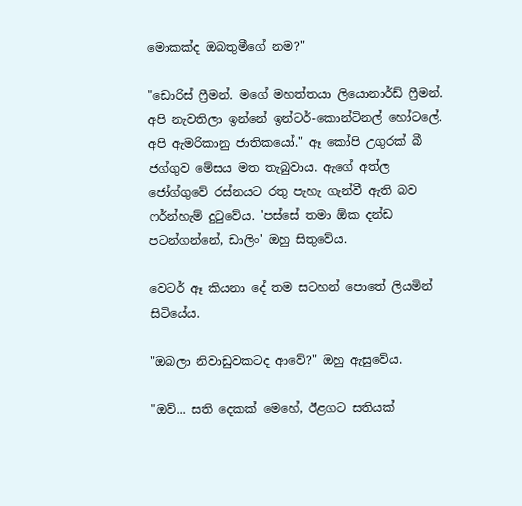මොකක්ද ඔබතුමීගේ නම?"

"ඩොරිස් ෆ්‍රීමන්. මගේ මහත්තයා ලියොනාර්ඩ් ෆ්‍රීමන්. අපි නැවතිලා ඉන්නේ ඉන්ටර්-කොන්ටිනල් හෝටලේ. අපි ඇමරිකානු ජාතිකයෝ." ඈ කෝපි උගුරක් බී ජග්ගුව මේසය මත තැබුවාය. ඇගේ අත්ල ජෝග්ගුවේ රස්නයට රතු පැහැ ගැන්වී ඇති බව ෆර්න්හැම් දුටුවේය. 'පස්සේ තමා ඕක දන්ඩ පටන්ගන්නේ, ඩාලිං' ඔහු සිතුවේය.

වෙටර් ඈ කියනා දේ තම සටහන් පොතේ ලියමින් සිටියේය.

"ඔබලා නිවාඩුවකටද ආවේ?" ඔහු ඇසුවේය.

"ඔව්... සති දෙකක් මෙහේ, ඊළගට සතියක්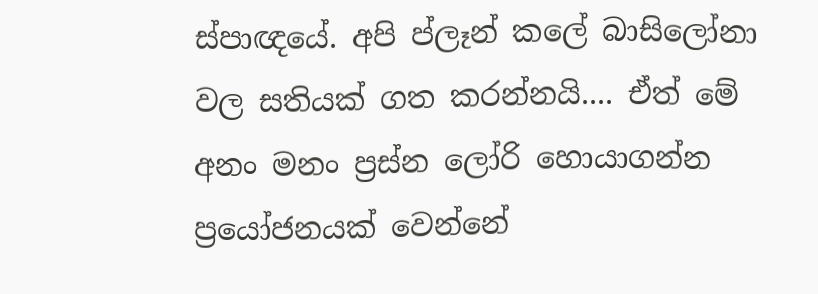ස්පාඥයේ. අපි ප්ලෑන් කලේ බාසිලෝනා වල සතියක් ගත කරන්නයි.... ඒත් මේ අනං මනං ප්‍රස්න ලෝරි හොයාගන්න ප්‍රයෝජනයක් වෙන්නේ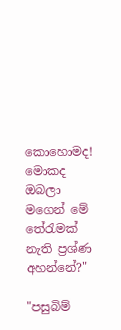කොහොමද! මොකද ඔබලා මගෙන් මේ තේරැමක් නැති ප්‍රශ්ණ අහන්නේ?"

"පසුබිම්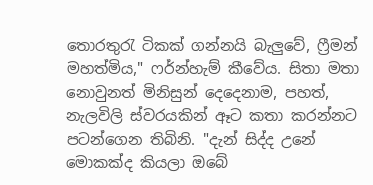තොරතුරැ ටිකක් ගන්නයි බැලුවේ, ෆ්‍රීමන් මහත්මිය," ෆර්න්හැම් කීවේය. සිතා මතා නොවුනත් මිනිසුන් දෙදෙනාම, පහත්, නැලවිලි ස්වරයකින් ඈට කතා කරන්නට පටන්ගෙන තිබිනි. "දැන් සිද්ද උනේ මොකක්ද කියලා ඔබේ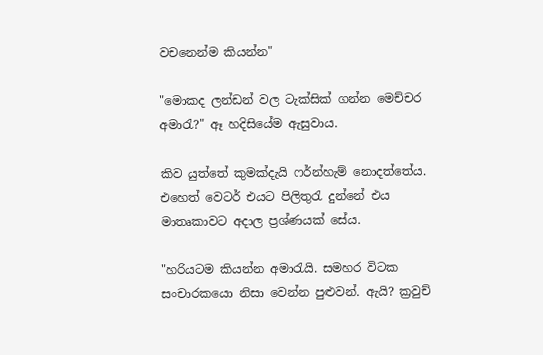වචනෙන්ම කියන්න"

"මොකද ලන්ඩන් වල ටැක්සික් ගන්න මෙච්චර අමාරැ?" ඈ හදිසියේම ඇසුවාය.

කිව යුත්තේ කුමක්දැයි ෆර්න්හැම් නොදත්තේය. එහෙත් වෙටර් එයට පිලිතුරැ දුන්නේ එය මාතෘකාවට අදාල ප්‍රශ්ණයක් සේය.

"හරියටම කියන්න අමාරැයි. සමහර විටක සංචාරකයො නිසා වෙන්න පුළුවන්. ඇයි? ක්‍රවුච්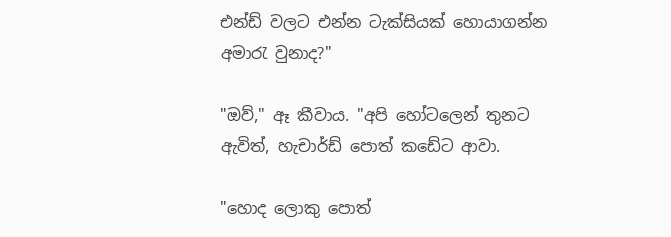එන්ඩ් වලට එන්න ටැක්සියක් හොයාගන්න අමාරැ වුනාද?"

"ඔව්," ඈ කීවාය. "අපි හෝටලෙන් තුනට ඇවිත්, හැචාර්ඩ් පොත් කඩේට ආවා.

"හොද ලොකු පොත්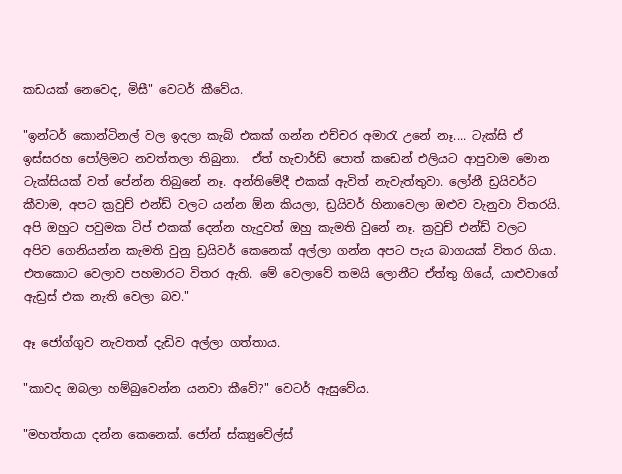කඩයක් නෙවෙද, මිසී" වෙටර් කීවේය.

"ඉන්ටර් කොන්ටිනල් වල ඉදලා කැබ් එකක් ගන්න එච්චර අමාරැ උනේ නෑ.... ටැක්සි ඒ ඉස්සරහ පෝලිමට නවත්තලා තිබුනා.  ඒත් හැචාර්ඩ් පොත් කඩෙන් එලියට ආපුවාම මොන ටැක්සියක් වත් පේන්න තිබුනේ නෑ. අන්තිමේදී එකක් ඇවිත් නැවැත්තුවා. ලෝනී ඩ්‍රයිවර්ට කීවාම, අපට ක්‍රවුච් එන්ඩ් වලට යන්න ඕන කියලා, ඩ්‍රයිවර් හිනාවෙලා ඔළුව වැනුවා විතරයි. අපි ඔහුට පවුමක ටිප් එකක් දෙන්න හැදුවත් ඔහු කැමති වුනේ නෑ. ක්‍රවුච් එන්ඩ් වලට අපිව ගෙනියන්න කැමති වුනු ඩ්‍රයිවර් කෙ‍නෙක් අල්ලා ගන්න අපට පැය බාගයක් විතර ගියා. එතකොට වෙලාව පහමාරට විතර ඇති. මේ වෙලාවේ තමයි ලොනීට ඒත්තු ගියේ, යාළුවාගේ ඇඩ්‍රස් එක නැති වෙලා බව."

ඈ ජෝග්ගුව නැවතත් දැඩිව අල්ලා ගත්තාය.

"කාවද ඔබලා හම්බුවෙන්න යනවා කීවේ?" වෙටර් ඇසුවේය.

"මහත්තයා දන්න කෙනෙක්. ජෝන් ස්ක්‍යුවේල්ස්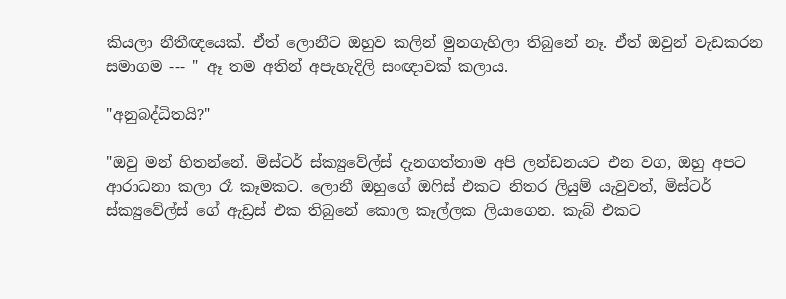කියලා නීතීඥ‍යෙක්. ඒත් ලොනීට ඔහුව කලින් මුනගැහිලා තිබුනේ නෑ. ඒත් ඔවුන් වැඩකරන සමාගම --- " ඈ තම අතින් අපැහැදිලි සංඥාවක් කලාය.

"අනුබද්ධිතයි?"

"ඔවු මන් හිතන්නේ. මිස්ටර් ස්ක්‍යුවේල්ස් දැනගත්තාම අපි ලන්ඩනයට එන වග, ඔහු අපට ආරාධනා කලා රෑ කෑමකට. ලොනී ඔහුගේ ඔෆිස් එකට නිතර ලියුම් යැවුවත්, මිස්ටර් ස්ක්‍යුවේල්ස් ගේ ඇඩ්‍රස් එක තිබුනේ කොල කෑල්ලක ලියාගෙන. කැබ් එකට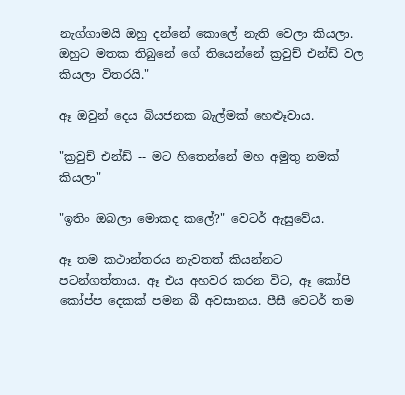නැග්ගාමයි ඔහු දන්නේ කොලේ නැති වෙලා කියලා. ඔහුට මතක තිබුනේ ගේ තියෙන්නේ ක්‍රවුච් එන්ඩ් වල කියලා විතරයි."

ඈ ඔවුන් දෙය බියජනක බැල්මක් හෙළුෑවාය.

"ක්‍රවුච් එන්ඩ් -- මට හිතෙන්නේ මහ අමුතු නමක් කියලා"

"ඉතිං ඔබලා මොකද කලේ?" වෙටර් ඇසුවේය.

ඈ තම කථාන්තරය නැවතත් කියන්නට පටන්ගත්තාය. ඈ එය අහවර කරන විට, ඈ කෝපි කෝප්ප දෙකක් පමන බී අවසානය. පීසී වෙටර් තම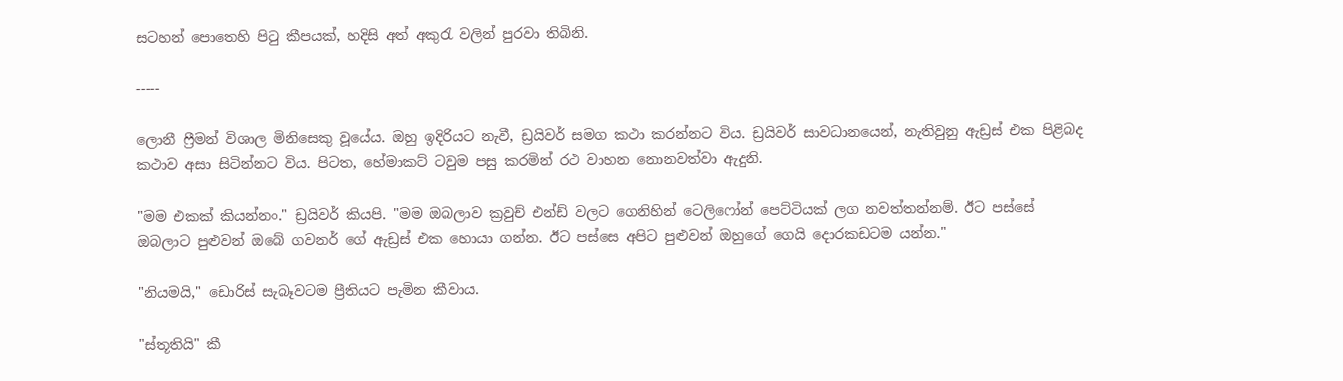සටහන් පොතෙහි පිටු කීපයක්, හදිසි අත් අකුරැ වලින් පුරවා තිබිනි.

-----

ලොනී ‍ෆ්‍රීමන් විශාල මිනිසෙකු වූයේය. ඔහු ඉදිරියට නැවී, ඩ්‍රයිවර් සමග කථා කරන්නට විය. ඩ්‍රයිවර් සාවධානයෙන්, නැතිවුනු ඇඩ්‍රස් එක පිළිබද කථාව අසා සිටින්නට විය. පිටත, හේමාකට් ටවුම පසු කරමින් රථ වාහන නොනවත්වා ඇදුනි.

"මම එකක් කියන්නං." ඩ්‍රයිවර් කියපි. "මම ඔබලාව ක්‍රවුච් එන්ඩ් වලට ගෙනිහින් ටෙලිෆෝන් පෙට්ටියක් ලග නවත්තන්නම්. ඊට පස්සේ ඔබලාට පුළුවන් ඔබේ ගවනර් ගේ ඇඩ්‍රස් එක හොයා ගන්න. ඊට පස්සෙ අපිට පුළුවන් ඔහුගේ ගෙයි දොරකඩටම යන්න."

"නියමයි," ඩොරිස් සැබෑවටම ප්‍රීතියට පැමින කීවාය.

"ස්තූතියි" කී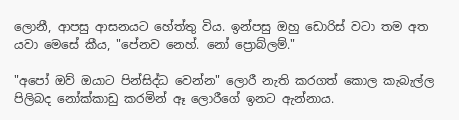ලොනී, ආපසු ආසනයට හේත්තු විය. ඉන්පසු ඔහු ඩොරිස් වටා තම අත යවා මෙසේ කීය, "පේනව නෙහ්. නෝ ප්‍රොබ්ලම්."

"අපෝ ඔව් ඔයාට පින්සිද්ධ වෙන්න" ලොරී නැති කරගත් කොල කැබැල්ල පිලිබද නෝක්කාඩු කරමින් ඈ ලොරීගේ ඉනට ඇන්නාය.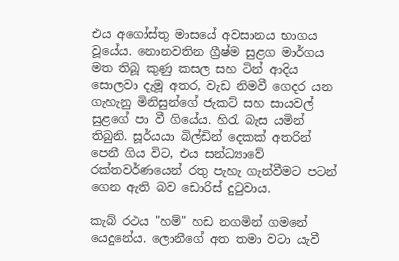එය අගෝස්තු මාසයේ අවසානය භාගය වූයේය. නොනවතින ග්‍රීෂ්ම සුළග මාර්ගය මත තිබූ කුණු කසල සහ ටින් ආදිය සොලවා දැමූ අතර, වැඩ නිමවී ගෙදර යන ගැහැනු මිනිසුන්ගේ ජැකට් සහ සායවල් සුළගේ පා වී ගියේය. හිරැ බැස යමින් තිබුනි. සූර්යයා බිල්ඩින් දෙකක් අතරින් පෙනී ගිය විට, එය සන්ධ්‍යාවේ රක්තවර්ණයෙන් රතු පැහැ ගැන්වීමට පටන් ගෙන ඇති බව ඩොරිස් දුටුවාය.

කැබ් රථය "හම්" හඩ නගමින් ගමනේ යෙදුනේය. ලොනීගේ අත තමා වටා යැවී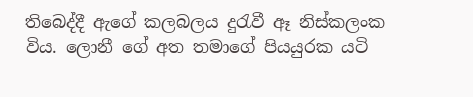තිබෙද්දී ඇගේ කලබලය දුරැවී ඈ නිස්කලංක විය. ලොනී ගේ අත තමාගේ පියයුරක යටි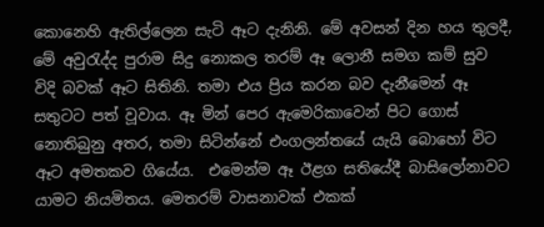කොනෙහි ඇතිල්ලෙන සැටි ඈට දැනිනි. මේ අවසන් දින හය තුලදී,  මේ අවුරැද්ද පුරාම සිදු නොකල තරම් ඈ ලොනී සමග කම් සුව විදි බවක් ඈට සිතිනි. තමා එය ප්‍රිය කරන බව දැනීමෙන් ඈ සතුටට පත් වූවාය. ඈ මින් පෙර ඇමෙරිකාවෙන් පිට ගොස් නොතිබුනු අතර, තමා සිටින්නේ එංගලන්තයේ යැයි බොහෝ විට ඈට අමතකව ගියේය.  එමෙන්ම ඈ ඊළග සතියේදී බාසිලෝනාවට යාමට නියමිතය. මෙතරම් වාසනාවක් එකක්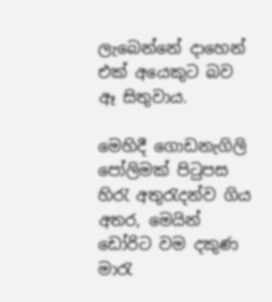ලැබෙන්නේ දාහෙන් එක් අයෙකුට බව ඈ සිතුවාය.

මෙහිදී ගොඩනැගිලි පෝලිමක් පිටුපස හිරැ අතුරැදන්ව ගිය අතර, මෙයින් ඩෝරිට වම දකුණ මාරැ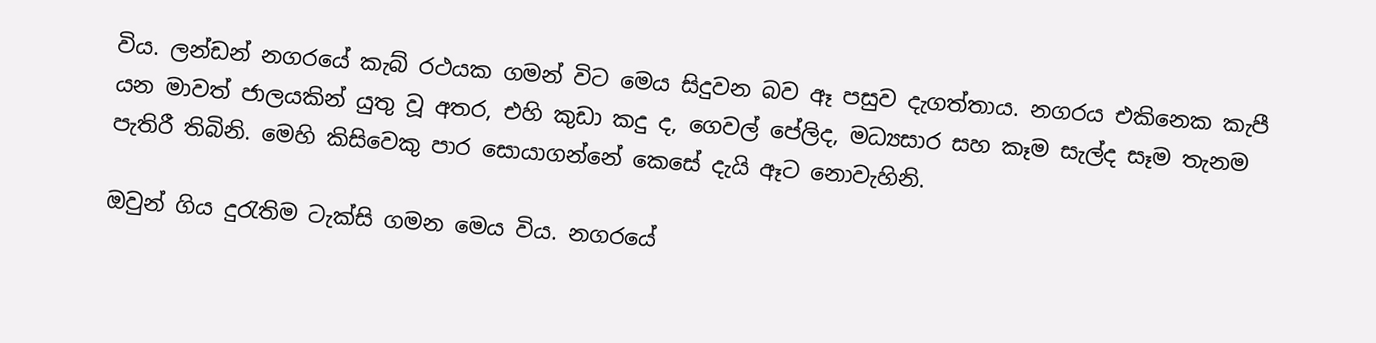විය. ලන්ඩන් නගරයේ කැබ් රථයක ගමන් විට මෙය සිදුවන බව ඈ පසුව දැගත්තාය. නගරය එකිනෙක කැපී යන මාවත් ජාලයකින් යුතු වූ අතර, එහි කුඩා කදු ද, ගෙවල් පේලිද, මධ්‍යසාර සහ කෑම සැල්ද සෑම තැනම පැතිරී තිබිනි. මෙහි කිසිවෙකු පාර සොයාගන්නේ කෙසේ දැයි ඈට නොවැහිනි.

ඔවුන් ගිය දුරැතිම ටැක්සි ගමන මෙය විය. නගරයේ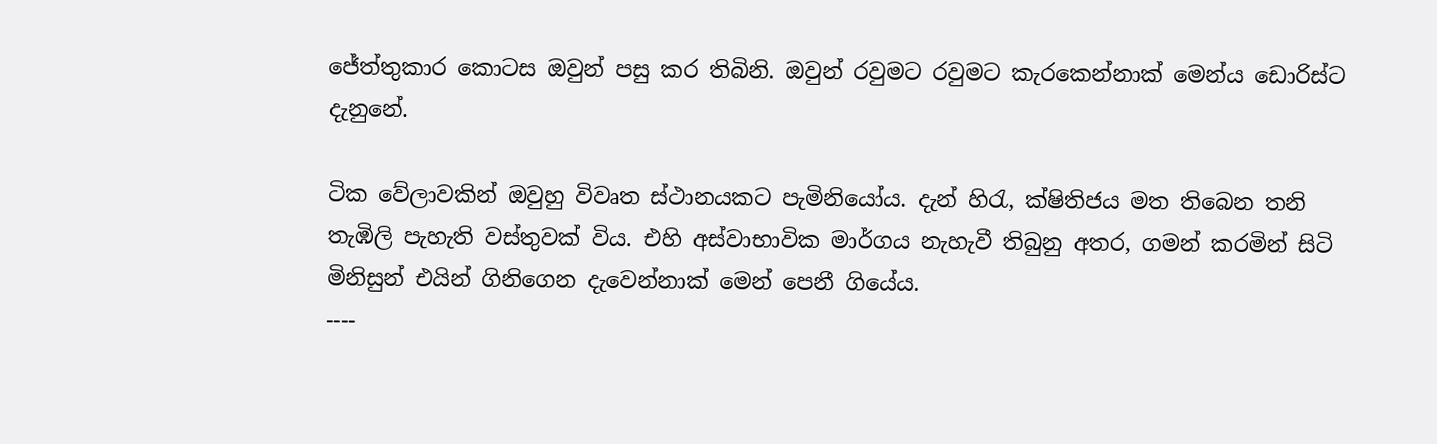ජේත්තුකාර කොටස ඔවුන් පසු කර තිබිනි. ඔවුන් රවුමට රවුමට කැරකෙන්නාක් මෙන්ය ඩොරිස්ට දැනුනේ.

ටික වේලාවකින් ඔවුහු විවෘත ස්ථානයකට පැමිනියෝය. දැන් හිරැ, ක්ෂිතිජය මත තිබෙන තනි තැඹිලි පැහැති වස්තුවක් විය. එහි අස්වාභාවික මාර්ගය නැහැවී තිබුනු අතර, ගමන් කරමින් සිටි මිනිසුන් එයින් ගිනිගෙන දැවෙන්නාක් මෙන් පෙනී ගියේය.
----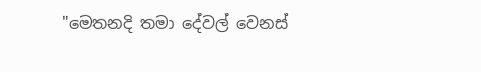"මෙතනදි තමා දේවල් වෙනස්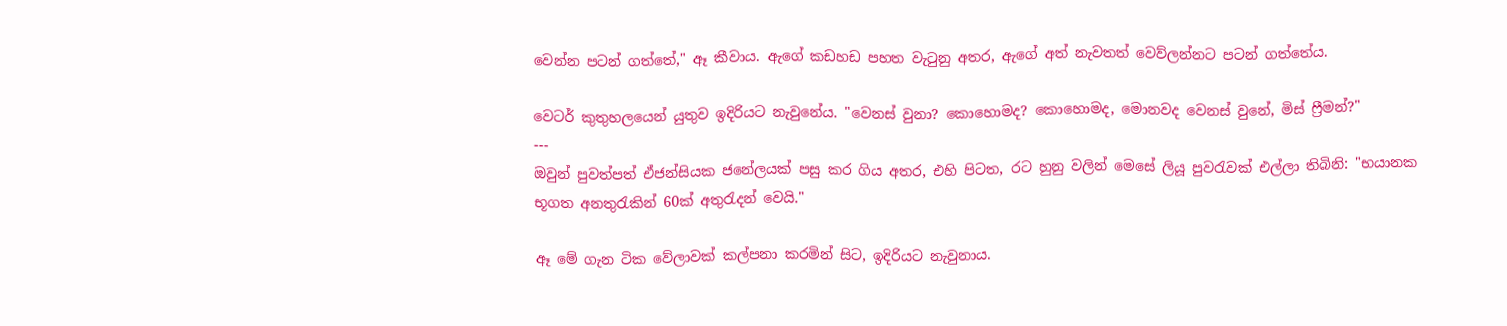වෙන්න පටන් ගත්තේ," ඈ කීවාය. ඇගේ කඩහඩ පහත වැටුනු අතර, ඇගේ අත් නැවතත් වෙව්ලන්නට පටන් ගත්තේය.

වෙටර් කුතුහලයෙන් යුතුව ඉදිරියට නැවුනේය. "වෙනස් වුනා? කොහොමද? කොහොමද, මොනවද වෙනස් වුනේ, මිස් ෆ්‍රීමන්?"
---
ඔවුන් පුවත්පත් ඒජන්සියක ජනේලයක් පසු කර ගිය අතර, එහි පිටත, රට හුනු වලින් මෙසේ ලියූ පුවරැවක් එල්ලා තිබිනි: "භයානක භූගත අනතුරැකින් 60ක් අතුරැදන් වෙයි."

ඈ මේ ගැන ටික වේලාවක් කල්පනා කරමින් සිට, ඉදිරියට නැවුනාය.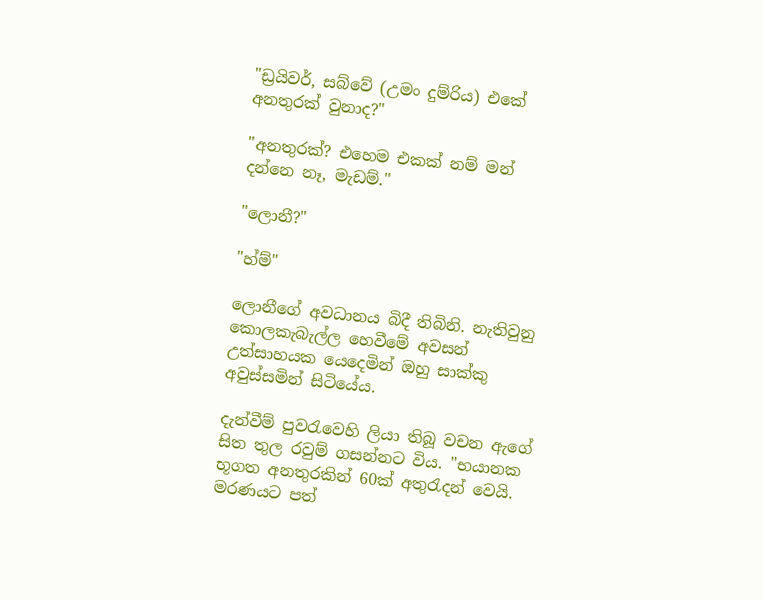"ඩ්‍රයිවර්, සබ්වේ (උමං දුම්රිය) එකේ අනතුරක් වුනාද?"

"අනතුරක්? එහෙම එකක් නම් මන් දන්නෙ නෑ, මැඩම්."

"ලොනී?"

"හ්ම්"

ලොනීගේ අවධානය බිදී තිබිනි. නැතිවුනු කොලකැබැල්ල හෙවීමේ අවසන් උත්සාහයක යෙදෙමින් ඔහු සාක්කු අවුස්සමින් සිටියේය.

දැන්වීම් පුවරැවෙහි ලියා තිබූ වචන ඇගේ සිත තුල රවුම් ගසන්නට විය. "භයානක භූගත අනතුරකින් 60ක් අතුරැදන් වෙයි. මරණයට පත්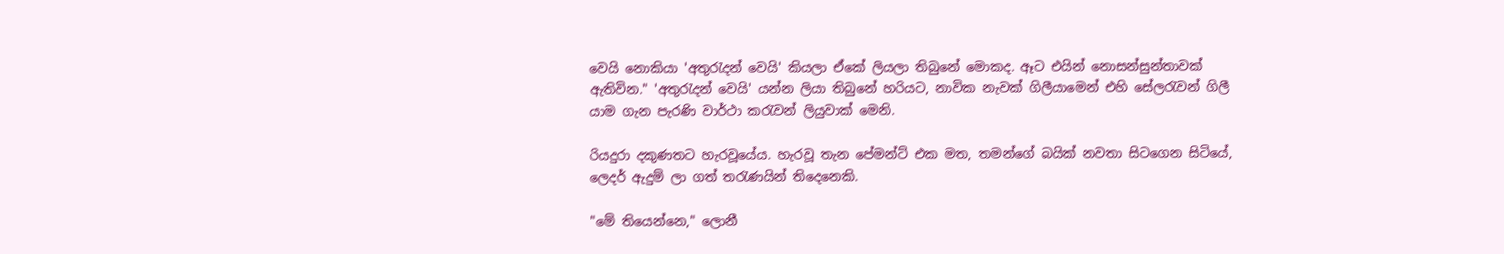වෙයි නොකියා 'අතුරැදන් වෙයි' කියලා ඒකේ ලියලා තිබුනේ මොකද. ඈට එයින් නොසන්සුන්තාවක් ඇතිවින." 'අතුරැදන් වෙයි' යන්න ලියා තිබුනේ හරියට, නාවික නැවක් ගිලීයාමෙන් එහි සේලරැවන් ගිලී යාම ගැන පැරණි වාර්ථා කරැවන් ලියුවාක් මෙනි.

රියදුරා දකුණතට හැරවූයේය. හැරවූ තැන පේමන්ට් එක මත, තමන්ගේ බයික් නවතා සිටගෙන සිටියේ, ලෙදර් ඇදුම් ලා ගත් තරැණයින් තිදෙනෙකි.

"මේ තියෙන්නෙ," ලොනී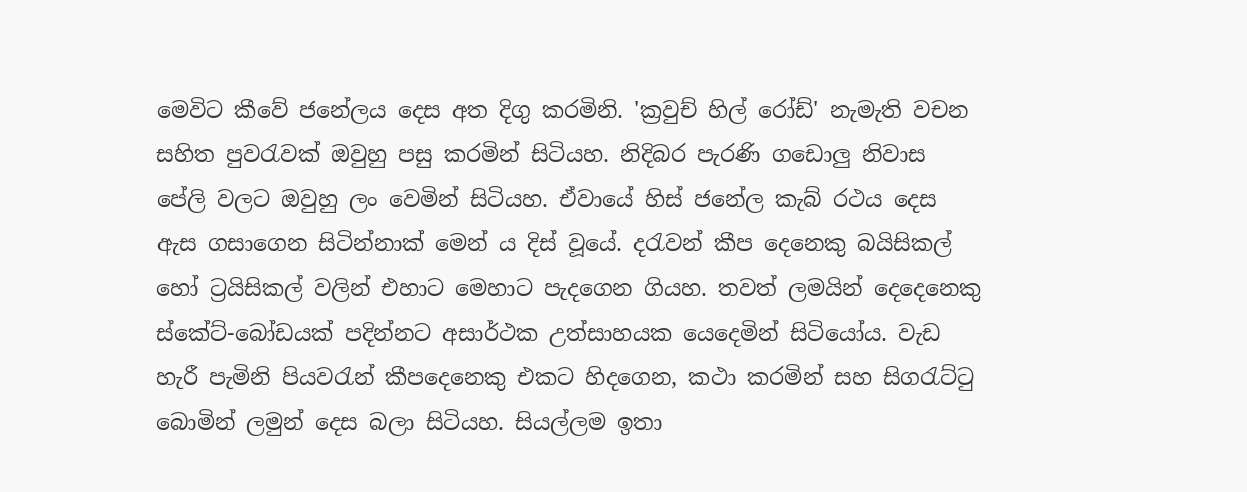මෙවිට කීවේ ජනේලය දෙස අත දිගු කරමිනි. 'ක්‍රවුච් හිල් රෝඩ්' නැමැති වචන සහිත පුවරැවක් ඔවුහු පසු කරමින් සිටියහ. නිදිබර පැරණි ගඩොලු නිවාස පේලි වලට ඔවුහු ලං වෙමින් සිටියහ. ඒවායේ හිස් ජනේල කැබ් රථය දෙස ඇස ගසාගෙන සිටින්නාක් මෙන් ය දිස් වූයේ. දරැවන් කීප දෙනෙකු බයිසිකල් හෝ ට්‍රයිසිකල් වලින් එහාට මෙහාට පැදගෙන ගියහ. තවත් ලමයින් දෙදෙනෙකු ස්කේට්-බෝඩයක් පදින්නට අසාර්ථක උත්සාහයක යෙදෙමින් සිටියෝය. වැඩ හැරී පැමිනි පියවරැන් කීපදෙනෙකු එකට හිදගෙන, කථා කරමින් සහ සිගරැට්ටු බොමින් ලමුන් දෙස බලා සිටියහ. සියල්ලම ඉතා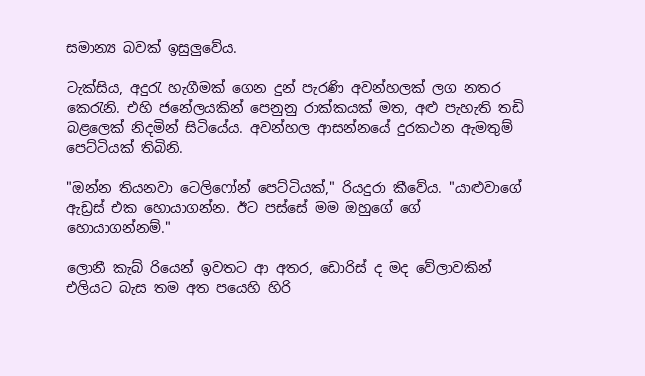සමාන්‍ය බවක් ඉසුලුවේය.

ටැක්සිය, අදුරැ හැගීමක් ගෙන දුන් පැරණි අවන්හලක් ලග නතර කෙරැනි. එහි ජනේලයකින් පෙනුනු රාක්කයක් මත, අළු පැහැති තඩි බළලෙක් නිදමින් සිටියේය. අවන්හල ආසන්නයේ දුරකථන ඇමතුම් පෙට්ටියක් තිබිනි.

"ඔන්න තියනවා ටෙලිෆෝන් පෙට්ටියක්," රියදුරා කීවේය. "යාළුවාගේ ඇඩ්‍රස් එක හොයාගන්න. ඊට පස්සේ මම ඔහුගේ ගේ හොයාගන්නම්."

ලොනී කැබ් රියෙන් ඉවතට ආ අතර, ඩොරිස් ද මද වේලාවකින් එලියට බැස තම අත පයෙහි හිරි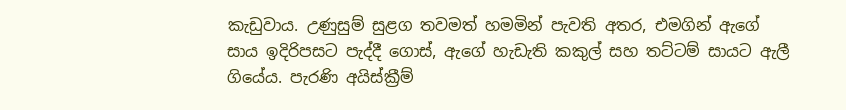කැඩුවාය. උණුසුම් සුළග තවමත් හමමින් පැවති අතර, එමගින් ඇගේ සාය ඉදිරිපසට පැද්දී ගොස්, ඇගේ හැඩැති කකුල් සහ තට්ටම් සායට ඇලී ගියේය. පැරණි අයිස්ක්‍රීම්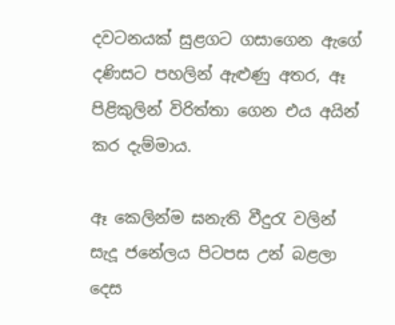දවටනයක් සුළගට ගසාගෙන ඇගේ දණිසට පහලින් ඇළුණු අතර, ඈ පිළිකුලින් විරිත්තා ගෙන එය අයින් කර දැම්මාය.

ඈ කෙලින්ම ඝනැති වීදුරැ වලින් සැදූ ජනේලය පිටපස උන් බළලා දෙස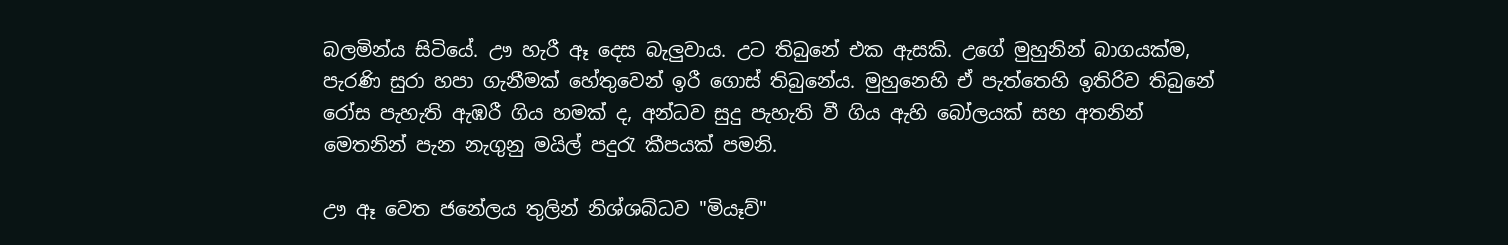බලමින්ය සිටියේ. ඌ හැරී ඈ දෙස බැලුවාය. උට තිබුනේ එක ඇසකි. උගේ මුහුනින් බාගයක්ම, පැරණි සුරා හපා ගැනීමක් හේතුවෙන් ඉරී ගොස් තිබුනේය. මුහුනෙහි ඒ පැත්තෙහි ඉතිරිව තිබුනේ රෝස පැහැති ඇඹරී ගිය හමක් ද, අන්ධව සුදු පැහැති වී ගිය ඇහි බෝලයක් සහ අතනින් මෙතනින් පැන නැගුනු මයිල් පදුරැ කීපයක් පමනි.

ඌ ඈ වෙත ජනේලය තුලින් නිශ්ශබ්ධව "මියෑව්"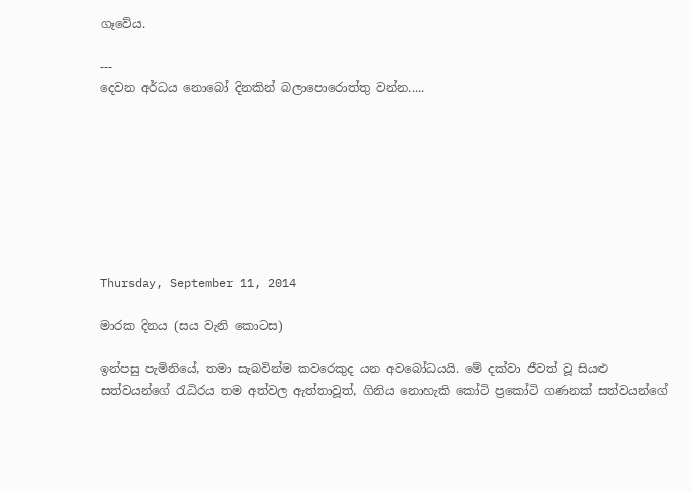ගෑවේය.

---
දෙවන අර්ධය නොබෝ දිනකින් බලාපොරොත්තු වන්න.....








Thursday, September 11, 2014

මාරක දිනය (සය වැනි කොටස)

ඉන්පසු පැමිනියේ, තමා සැබවින්ම කවරෙකුද යන අවබෝධයයි. මේ දක්වා ජීවත් වූ සියළු සත්වයන්ගේ රැධිරය තම අත්වල ඇත්තාවූත්, ගිනිය නොහැකි කෝටි ප්‍රකෝටි ගණනක් සත්වයන්ගේ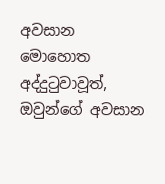අවසාන මොහොත අද්දුටුවාවූත්, ඔවුන්ගේ අවසාන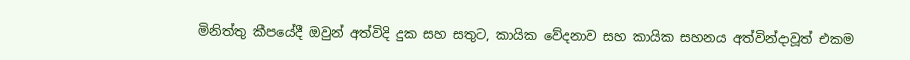මිනිත්තු කීපයේදී ඔවුන් අත්විදි දුක සහ සතුට, කායික වේදනාව සහ කායික සහනය අත්වින්දාවූත් එකම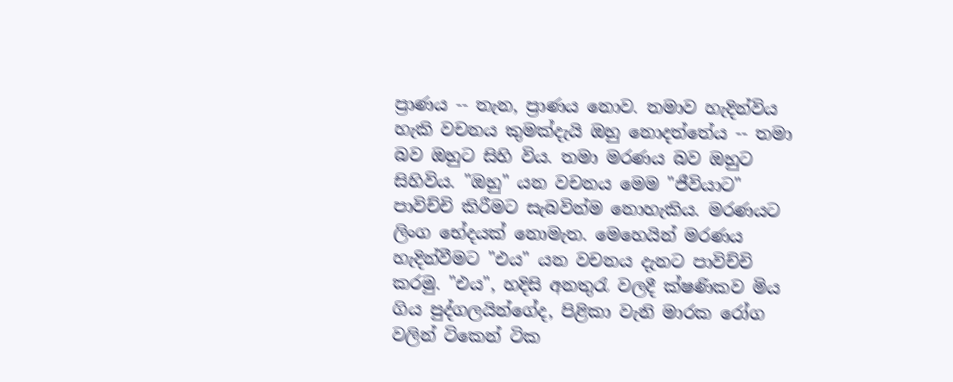ප්‍රාණය -- තැන, ප්‍රාණය නොව. තමාව හැදින්විය හැකි වචනය කුමක්දැයි ඔහු නොදත්තේය -- තමා බව ඔහුට සිහි විය. තමා මරණය බව ඔහුට සිහිවිය. "ඔහු" යන වචනය මෙම "ජීවියාට" පාවිච්චි කිරීමට සැබවින්ම නොහැකිය. මරණයට ලිංග භේදයක් නොමැත. මෙහෙයින් මරණය හැදින්වීමට "එය" යන වචනය දැනට පාවිච්චි කරමු. "එය", හදිසි අනතුරැ වලදී ක්ෂණිකව මිය ගිය පුද්ගලයින්ගේද, පිළිකා වැනි මාරක රෝග වලින් ටිකෙන් ටික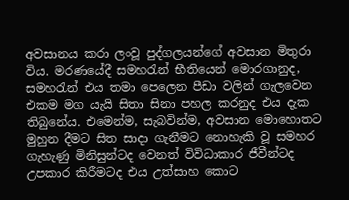අවසානය කරා ලංවූ පුද්ගලයන්ගේ අවසාන මිතුරා විය. මරණයේදී සමහරැන් භීතියෙන් මොරගානුද, සමහරැන් එය තමා පෙලෙන පීඩා වලින් ගැලවෙන එකම මග යැයි සිතා සිනා පහල කරනුද එය දැක තිබුනේය. එමෙන්ම, සැබවින්ම, අවසාන මොහොතට මුහුන දීමට සිත සාදා ගැනීමට නොහැකි වූ සමහර ගැහැණු මිනිසුන්ටද වෙනත් විවිධාකාර ජීවීන්ටද උපකාර කිරීමටද එය උත්සාහ කොට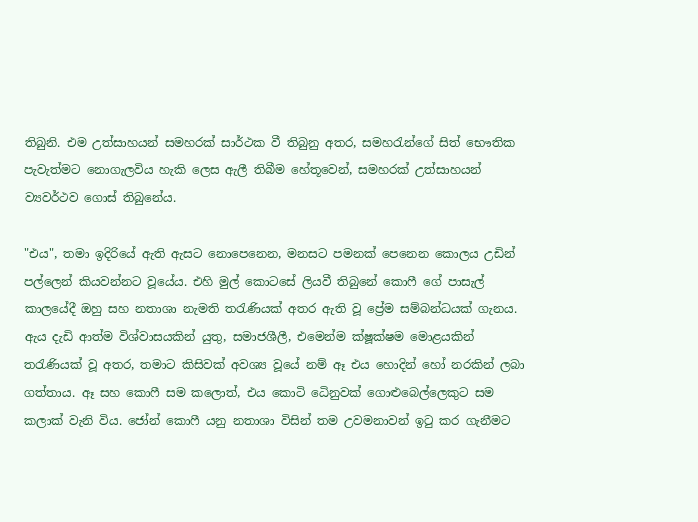තිබුනි. එම උත්සාහයන් සමහරක් සාර්ථක වී තිබුනු අතර, සමහරැන්ගේ සිත් භෞතික පැවැත්මට නොගැලවිය හැකි ලෙස ඇලී තිබීම හේතූවෙන්, සමහරක් උත්සාහයන් ව්‍යවර්ථව ගොස් තිබුනේය.

"එය", තමා ඉදිරියේ ඇති ඇසට නොපෙනෙන, මනසට පමනක් පෙනෙන කොලය උඩින් පල්ලෙන් කියවන්නට වූයේය. එහි මුල් කොටසේ ලියවී තිබුනේ කොෆී ගේ පාසැල් කාලයේදී ඔහු සහ නතාශා නැමති තරැණියක් අතර ඇති වූ ප්‍රේම සම්බන්ධයක් ගැනය. ඇය දැඩි ආත්ම විශ්වාසයකින් යුතු, සමාජශීලී, එමෙන්ම ක්ෂූක්ෂම මොළයකින් තරැණියක් වූ අතර, තමාට කිසිවක් අවශ්‍ය වූයේ නම් ඈ එය හොදින් හෝ නරකින් ලබා ගත්තාය. ඈ සහ කොෆී සම කලොත්, එය කොටි ධෙිනුවක් ගොළුබෙල්ලෙකුට සම කලාක් වැනි විය. ජෝන් කොෆී යනු නතාශා විසින් තම උවමනාවන් ඉටු කර ගැනීමට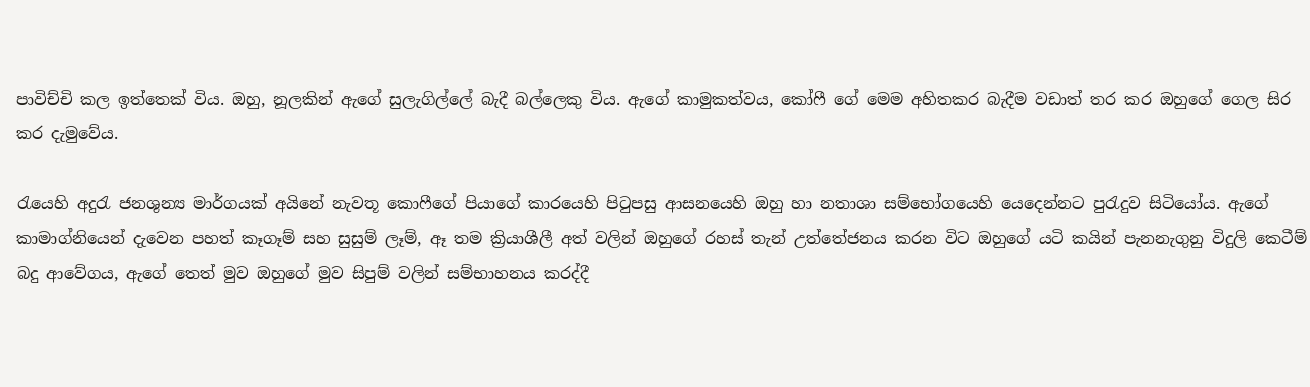පාවිච්චි කල ඉත්තෙක් විය. ඔහු, නූලකින් ඇගේ සුලැගිල්ලේ බැදී බල්ලෙකු විය. ඇගේ කාමුකත්වය, කෝෆී ගේ මෙම අහිතකර බැදීම වඩාත් තර කර ඔහුගේ ගෙල සිර කර දැමුවේය.

රැයෙහි අදුරැ ජනශුන්‍ය මාර්ගයක් අයිනේ නැවතූ කො‍ෆීගේ පියාගේ කාරයෙහි පිටුපසු ආසනයෙහි ඔහු හා නතාශා සම්භෝගයෙහි යෙදෙන්නට පුරැදුව සිටියෝය. ඇගේ කාමාග්නියෙන් දැවෙන පහත් කෑගෑම් සහ සුසුම් ලෑම්, ඈ තම ක්‍රියාශීලී අත් වලින් ඔහුගේ රහස් තැන් උත්තේජනය කරන විට ඔහුගේ යටි කයින් පැනනැගුනු විදුලි කෙටීම් බදු ආවේගය, ඇගේ තෙත් මුව ඔහුගේ මුව සිපුම් වලින් සම්භාහනය කරද්දී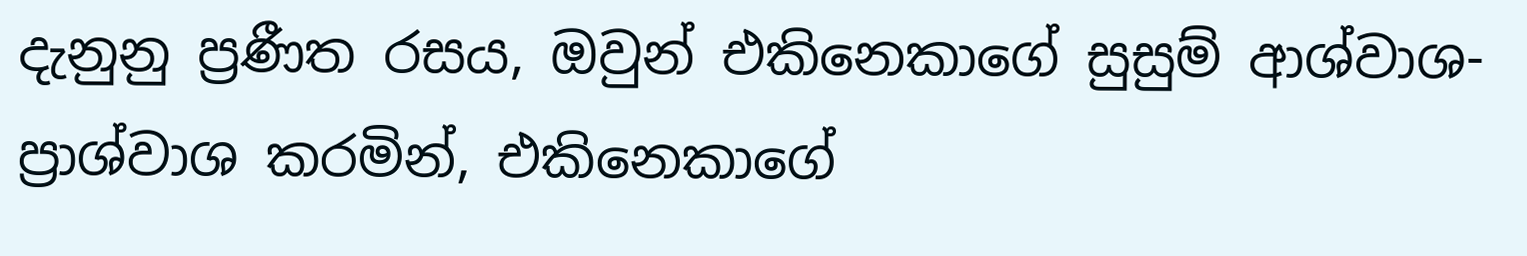දැනුනු ප්‍රණීත රසය, ඔවුන් එකිනෙකාගේ සුසුම් ආශ්වාශ-ප්‍රාශ්වාශ කරමින්, එකිනෙකාගේ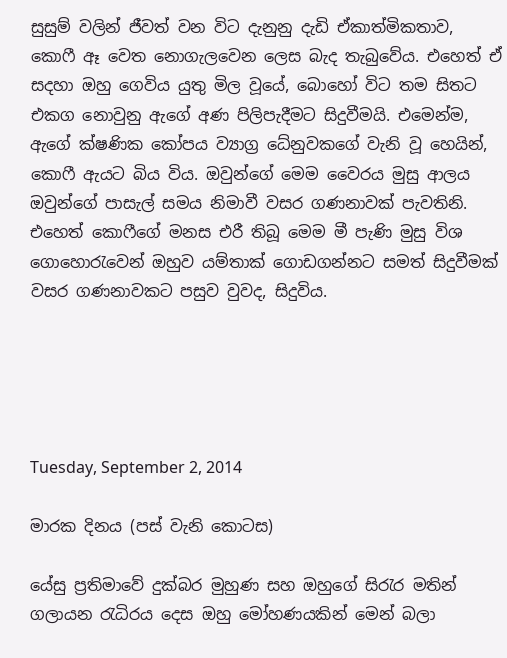සුසුම් වලින් ජීවත් වන විට දැනුනු දැඩි ඒකාත්මිකතාව, කොෆී ඈ වෙත නොගැලවෙන ලෙස බැද තැබුවේය. එහෙත් ඒ සදහා ඔහු ගෙවිය යුතු මිල වූයේ, බොහෝ විට තම සිතට එකග නොවුනු ඇගේ අණ පිලිපැදීමට සිදුවීමයි. එමෙන්ම, ඇගේ ක්ෂණික කෝපය ව්‍යාග්‍ර ධේනුවකගේ වැනි වූ හෙයින්, කොෆී ඇයට බිය විය. ඔවුන්ගේ මෙම වෛරය මුසු ආලය ඔවුන්ගේ පාසැල් සමය නිමාවී වසර ගණනාවක් පැවතිනි. එහෙත් කොෆීගේ මනස එරී තිබූ මෙම මී පැණි මුසු විශ ගොහොරැවෙන් ඔහුව යම්තාක් ගොඩගන්නට සමත් සිදුවීමක් වසර ගණනාවකට පසුව වුවද, සිදුවිය.





Tuesday, September 2, 2014

මාරක දිනය (පස් වැනි කොටස)

යේසු ප්‍රතිමාවේ දුක්බර මුහුණ සහ ඔහුගේ සිරැර මතින් ගලායන රැධිරය දෙස ඔහු මෝහණයකින් මෙන් බලා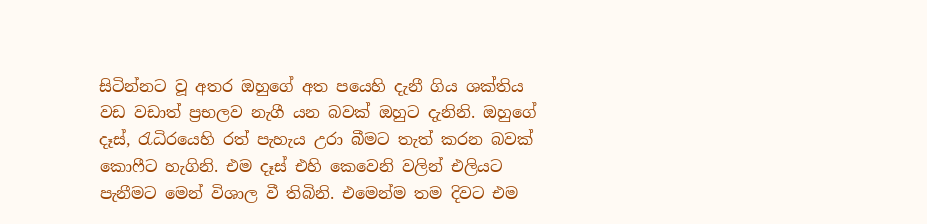සිටින්නට වූ අතර ඔහුගේ අත පයෙහි දැනී ගිය ශක්තිය වඩ වඩාත් ප්‍රභලව නැගී යන බවක් ඔහුට දැනිනි. ඔහුගේ දෑස්, රැධිරයෙහි රත් පැහැය උරා බීමට තැත් කරන බවක් කොෆීට හැගිනි. එම දෑස් එහි කෙවෙනි වලින් එලියට පැනීමට මෙන් විශාල වී තිබිනි. එමෙන්ම තම දිවට එම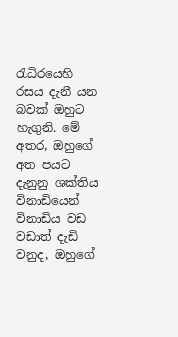රැධිරයෙහි රසය දැනී යන බවක් ඔහුට හැගුනි. මේ අතර, ඔහුගේ අත පයට දැනුනු ශක්තිය විනාඩියෙන් විනාඩිය වඩ වඩාත් දැඩි වනුද, ඔහුගේ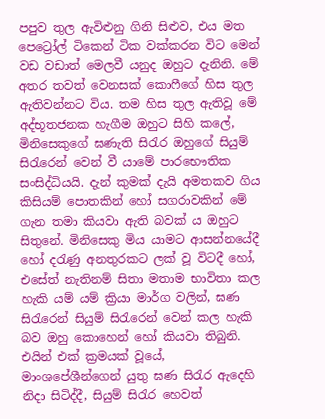පපුව තුල ඇවිළුනු ගිනි සිළුව, එය මත පෙට්‍රෝල් ටිකෙන් ටික වක්කරන විට මෙන් වඩ වඩාත් මෙලවී යනුද ඔහුට දැනිනි. මේ අතර තවත් වෙනසක් කොෆීගේ හිස තුල ඇතිවන්නට විය. තම හිස තුල ඇතිවූ මේ අද්භූතජනක හැගීම ඔහුට සිහි කලේ, මිනිසෙකුගේ ඝණැති සිරැර ඔහුගේ සියුම් සිරැරෙන් වෙන් වී යාමේ පාරභෞතික සංසිද්ධියයි. දැන් කුමක් දැයි අමතකව ගිය කිසියම් පොතකින් හෝ සගරාවකින් මේ ගැන තමා කියවා ඇති බවක් ය ඔහුට සිතුනේ. මිනිසෙකු මිය යාමට ආසන්නයේදී හෝ දරැණු අනතුරකට ලක් වූ විටදී හෝ, එසේත් නැතිනම් සිතා මතාම භාවිතා කල හැකි යම් යම් ක්‍රියා මාර්ග වලින්, ඝණ සිරැරෙන් සියුම් සිරැරෙන් වෙන් කල හැකි බව ඔහු කොහෙන් හෝ කියවා තිබුනි. එයින් එක් ක්‍රමයක් වූයේ, මාංශපේශීන්ගෙන් යුතු ඝණ සිරැර ඇදෙහි නිදා සිටිද්දී, සියුම් සිරැර හෙවත්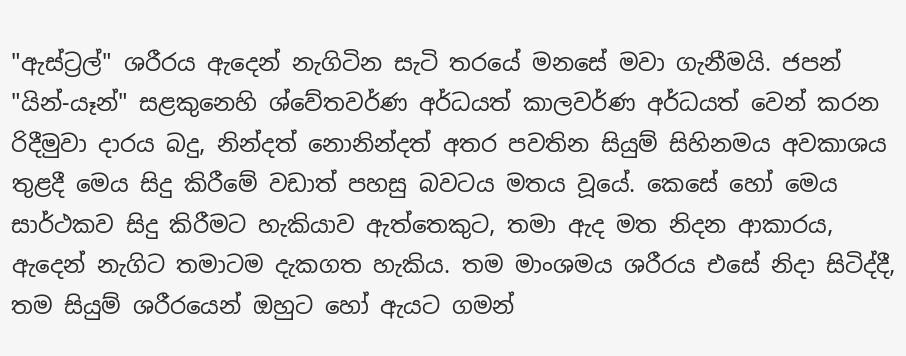"ඇස්ට්‍රල්" ශරීරය ඇදෙන් නැගිටින සැටි තරයේ මනසේ මවා ගැනීමයි. ජපන් "යින්-යෑන්" සළකුනෙහි ශ්වේතවර්ණ අර්ධයත් කාලවර්ණ අර්ධයත් වෙන් කරන රිදීමුවා දාරය බදු, නින්දත් නොනින්දත් අතර පවතින සියුම් සිහිනමය අවකාශය තුළදී මෙය සිදු කිරීමේ වඩාත් පහසු බවටය මතය වූයේ. කෙසේ හෝ මෙය සාර්ථකව සිදු කිරීමට හැකියාව ඇත්තෙකුට, තමා ඇද මත නිදන ආකාරය, ඇදෙන් නැගිට තමාටම දැකගත හැකිය. තම මාංශමය ශරීරය එසේ නිදා සිටිද්දී, තම සියුම් ශරීරයෙන් ඔහුට හෝ ඇයට ගමන්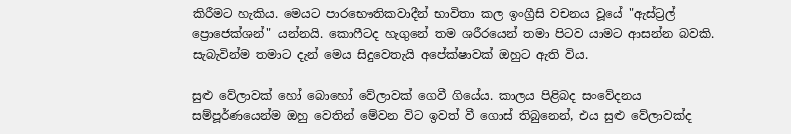කිරීමට හැකිය. මෙයට පාරභෞතිකවාදීන් භාවිතා කල ඉංග්‍රීසි වචනය වූයේ "ඇස්ට්‍රල් ප්‍රොජෙක්ශන්" යන්නයි. කොෆීටද හැගුනේ තම ශරීරයෙන් තමා පිටව යාමට ආසන්න බවකි. සැබැවින්ම තමාට දැන් මෙය සිදුවෙතැයි අපේක්ෂාවක් ඔහුට ඇති විය.

සුළු වේලාවක් හෝ බොහෝ වේලාවක් ගෙවී ගියේය. කාලය පිළිබද සංවේදනය සම්පූර්ණයෙන්ම ඔහු වෙතින් මේවන විට ඉවත් වී ගොස් තිබුනෙන්, එය සුළු වේලාවක්ද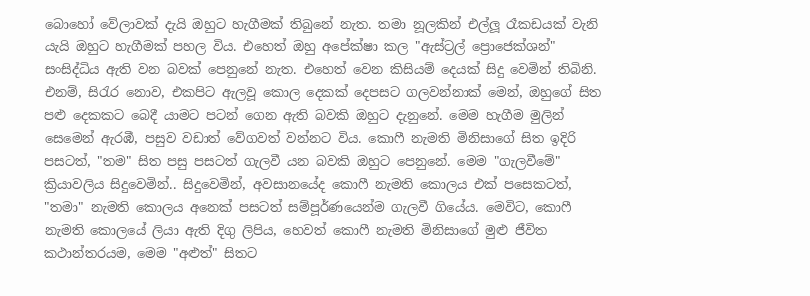බොහෝ වේලාවක් දැයි ඔහුට හැගීමක් තිබුනේ නැත. තමා නූලකින් එල්ලූ රෑකඩයක් වැනි යැයි ඔහුට හැගීමක් පහල විය. එහෙත් ඔහු අපේක්ෂා කල "ඇස්ට්‍රල් ප්‍රොජෙක්ශන්" සංසිද්ධිය ඇති වන බවක් පෙනුනේ නැත. එහෙත් වෙන කිසියම් දෙයක් සිදු වෙමින් තිබිනි. එනම්, සිරැර නොව, එකපිට ඇලවූ කොල දෙකක් දෙපසට ගලවන්නාක් මෙන්, ඔහුගේ සිත පළු දෙකකට බෙදී යාමට පටන් ගෙන ඇති බවකි ඔහුට දැනුනේ. මෙම හැගීම මුලින් සෙමෙන් ඇරඹී, පසුව වඩාත් වේගවත් වන්නට විය. කොෆී නැමති මිනිසාගේ සිත ඉදිරි පසටත්, "තම" සිත පසු පසටත් ගැලවී යන බවකි ඔහුට පෙනුනේ. මෙම "ගැලවීමේ" ක්‍රියාවලිය සිදුවෙමින්.. සිදුවෙමින්, අවසානයේද කොෆී නැමති කොලය එක් පසෙකටත්, "තමා" නැමති කොලය අනෙක් පසටත් සම්පූර්ණයෙන්ම ගැලවී ගියේය. මෙවිට, කොෆී නැමති කොලයේ ලියා ඇති දිගු ලිපිය, හෙවත් කොෆී නැමති මිනිසාගේ මුළු ජීවිත කථාන්තරයම, මෙම "අළුත්" සිතට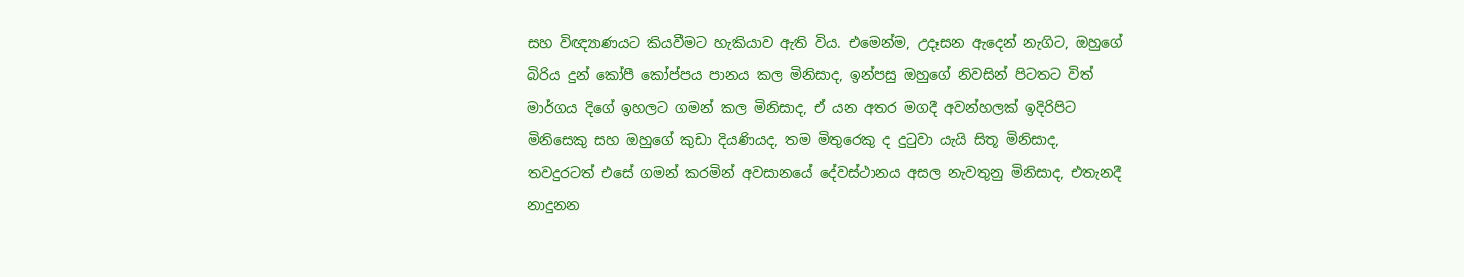සහ විඥ්‍යාණයට කියවීමට හැකියාව ඇති විය. එමෙන්ම, උදෑසන ඇදෙන් නැගිට, ඔහුගේ බිරිය දුන් කෝපී කෝප්පය පානය කල මිනිසාද, ඉන්පසු ඔහුගේ නිවසින් පිටතට විත් මාර්ගය දිගේ ඉහලට ගමන් කල මිනිසාද, ඒ යන අතර මගදී අවන්හලක් ඉදිරිපිට මිනිසෙකු සහ ඔහුගේ කුඩා දියණියද, තම මිතුරෙකු ද දුටුවා යැයි සිතූ මිනිසාද, තවදුරටත් එසේ ගමන් කරමින් අවසානයේ දේවස්ථානය අසල නැවතුනු මිනිසාද, එතැනදී නාදුනන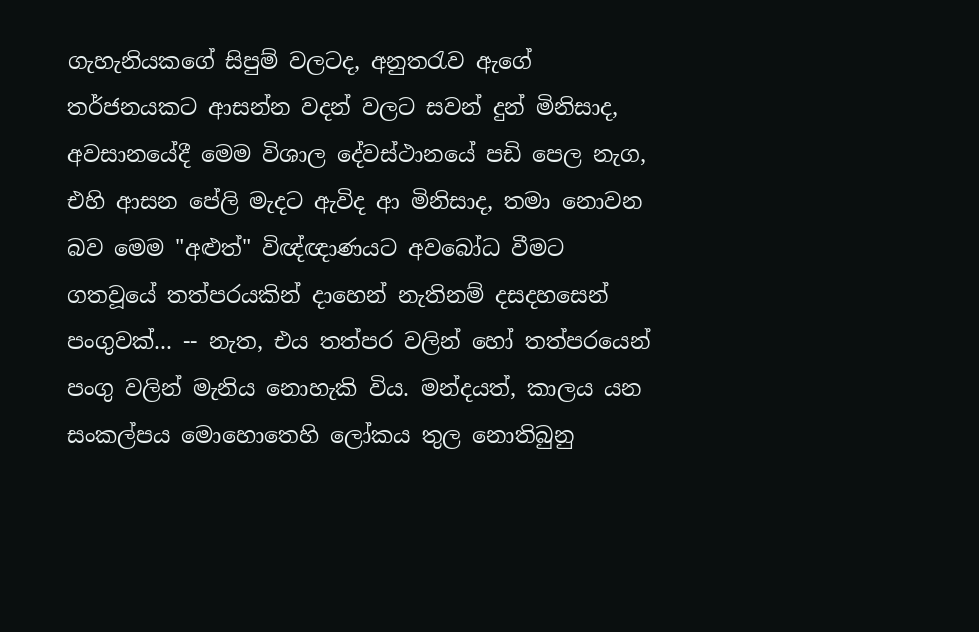ගැහැනියකගේ සිපුම් වලටද, අනුතරැව ඇගේ තර්ජනයකට ආසන්න වදන් වලට සවන් දුන් මිනිසාද, අවසානයේදී මෙම විශාල දේවස්ථානයේ පඩි පෙල නැග, එහි ආසන පේලි මැදට ඇවිද ආ මිනිසාද, තමා නොවන බව මෙම "අළුත්" විඥ්ඥාණයට අවබෝධ වීමට ගතවූයේ තත්පරයකින් දාහෙන් නැතිනම් දසදහසෙන් පංගුවක්... -- නැත, එය තත්පර වලින් හෝ තත්පරයෙන් පංගු වලින් මැනිය නොහැකි විය. මන්දයත්, කාලය යන සංකල්පය මොහොතෙහි ලෝකය තුල නොතිබුනු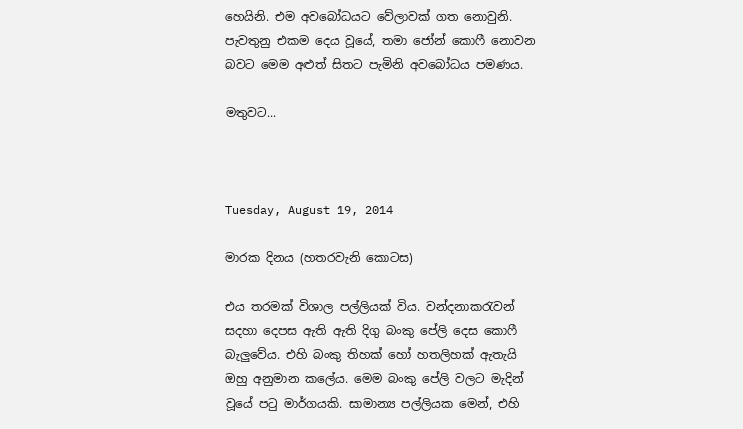හෙයිනි. එම අවබෝධයට වේලාවක් ගත නොවුනි. පැවතුනු එකම දෙය වූයේ, තමා ජෝන් කොෆී නොවන බවට මෙම අළුත් සිතට පැමිනි අවබෝධය පමණය.

මතුවට...



Tuesday, August 19, 2014

මාරක දිනය (හතරවැනි කොටස)

එය තරමක් විශාල පල්ලියක් විය. වන්දනාකරැවන් සදහා දෙපස ඇති ඇති දිගු බංකු පේලි දෙස කොෆී බැලුවේය. එහි බංකු තිහක් හෝ හතලිහක් ඇතැයි ඔහු අනුමාන කලේය. මෙම බංකු පේලි වලට මැදින් වූයේ පටු මාර්ගයකි. සාමාන්‍ය පල්ලියක මෙන්, එහි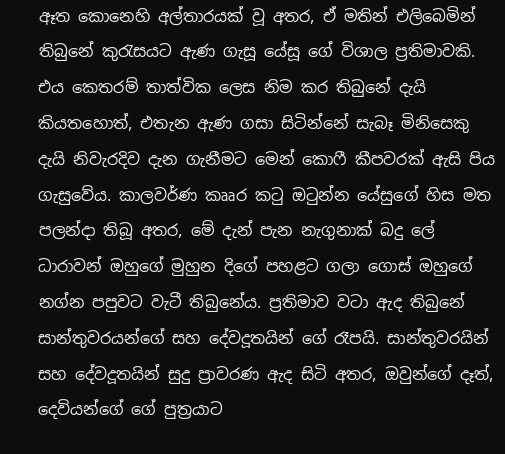ඈත කොනෙහි අල්තාරයක් වූ අතර, ඒ මතින් එලිබෙමින් තිබුනේ කුරැසයට ඇණ ගැසූ යේසූ ගේ විශාල ප්‍රතිමාවකි. එය කෙතරම් තාත්වික ලෙස නිම කර තිබුනේ දැයි කියතහොත්, එතැන ඇණ ගසා සිටින්නේ සැබෑ මිනිසෙකු දැයි නිවැරදිව දැන ගැනීමට මෙන් කොෆී කීපවරක් ඇසි පිය ගැසුවේය. කාලවර්ණ කෲර කටු ඔටුන්න යේසුගේ හිස මත පලන්දා තිබූ අතර, මේ දැන් පැන නැගුනාක් බදු ලේ ධාරාවන් ඔහුගේ මුහුන දිගේ පහළට ගලා ගොස් ඔහුගේ නග්න පපුවට වැටී තිබුනේය. ප්‍රතිමාව වටා ඇද තිබුනේ සාන්තුවරයන්ගේ සහ දේවදූතයින් ගේ රෑපයි. සාන්තුවරයින් සහ දේවදූතයින් සුදු ප්‍රාවරණ ඇද සිටි අතර, ඔවුන්ගේ දෑත්, දෙවියන්ගේ ගේ පුත්‍රයාට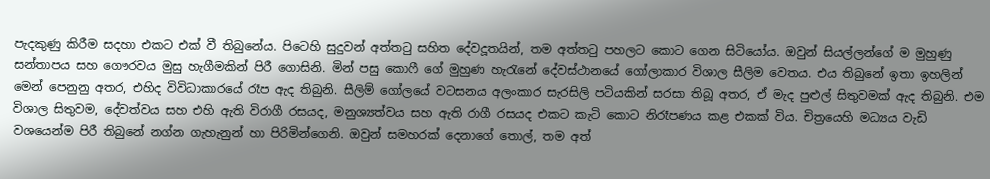පැදකුණු කිරීම සදහා එකට එක් වී තිබුනේය. පිටෙහි සුදුවන් අත්තටු සහිත දේවදූතයින්, තම අත්තටු පහලට කොට ගෙන සිටියෝය. ඔවුන් සියල්ලන්ගේ ම මුහුණු සන්තාපය සහ ගෞරවය මුසු හැගීමකින් පිරී ගොසිනි. මින් පසු කොෆී ගේ මුහුණ හැරැනේ දේවස්ථානයේ ගෝලාකාර විශාල සීලිම වෙතය. එය තිබුනේ ඉතා ඉහලින් මෙන් පෙනුනු අතර, එහිද විවිධාකාරයේ රෑප ඇද තිබුනි. සීලිම් ගෝලයේ වටසනය අලංකාර සැරසිලි පටියකින් සරසා තිබූ අතර, ඒ මැද පුළුල් සිතුවමක් ඇද තිබුනි. එම විශාල සිතුවම, දේවත්වය සහ එහි ඇති විරාගී රසයද, මනුශ්‍යත්වය සහ ඇති රාගී රසයද එකට කැටි කොට නිරෑපණය කළ එකක් විය. චිත්‍රයෙහි මධ්‍යය වැඩි වශයෙන්ම පිරී තිබුනේ නග්න ගැහැනුන් හා පිරිමින්ගෙනි. ඔවුන් සමහරක් දෙනාගේ තොල්, තම අත්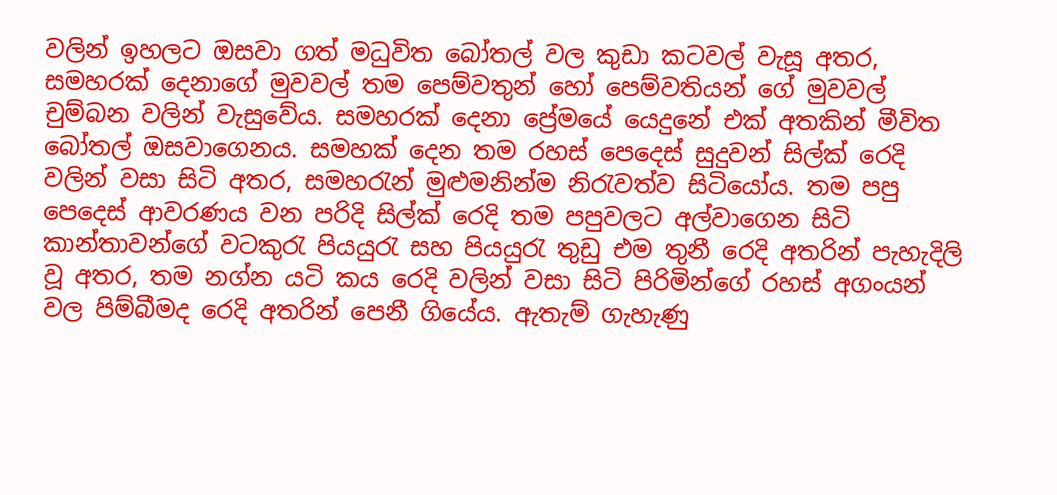වලින් ඉහලට ඔසවා ගත් මධුවිත බෝතල් වල කුඩා කටවල් වැසූ අතර, සමහරක් දෙනාගේ මුවවල් තම පෙම්වතුන් හෝ පෙම්වතියන් ගේ මුවවල් චුම්බන වලින් වැසුවේය. සමහරක් දෙනා ප්‍රේමයේ යෙදුනේ එක් අතකින් මීවිත බෝතල් ඔසවාගෙනය. සමහක් දෙන තම රහස් පෙදෙස් සුදුවන් සිල්ක් රෙදි වලින් වසා සිටි අතර, සමහරැන් මුළුමනින්ම නිරැවත්ව සිටියෝය. තම පපු පෙදෙස් ආවරණය වන පරිදි සිල්ක් රෙදි තම පපුවලට අල්වාගෙන සිටි කාන්තාවන්ගේ වටකුරැ පියයුරැ සහ පියයුරැ තුඩු එම තුනී රෙදි අතරින් පැහැදිලි වූ අතර, තම නග්න යටි කය රෙදි වලින් වසා සිටි පිරිමින්ගේ රහස් අගංයන් වල පිම්බීමද රෙදි අතරින් පෙනී ගියේය. ඇතැම් ගැහැණු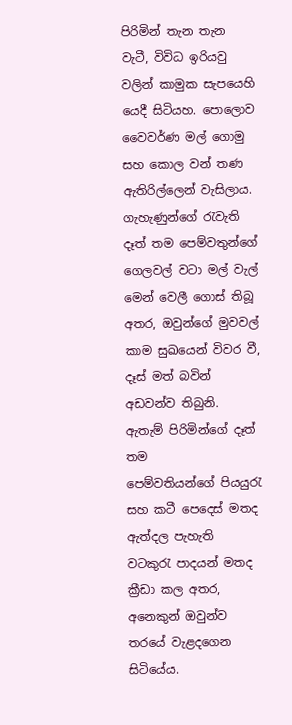පිරිමින් තැන තැන වැටී, විවිධ ඉරියවු වලින් කාමුක සැපයෙහි යෙදී සිටියහ. පොලොව වෛවර්ණ මල් ගොමු සහ කොල වන් තණ ඇතිරිල්ලෙන් වැසිලාය. ගැහැණුන්ගේ රැවැති දෑත් තම පෙම්වතුන්ගේ ගෙලවල් වටා මල් වැල් මෙන් වෙලී ගොස් තිබූ අතර, ඔවුන්ගේ මුවවල් කාම සුඛයෙන් විවර වී, දෑස් මත් බවින් අඩවන්ව තිබුනි. ඇතැම් පිරිමින්ගේ දෑත් තම පෙම්වතියන්ගේ ‍පියයුරැ සහ කටී පෙදෙස් මතද ඇත්දල පැහැති වටකුරැ පාදයන් මතද ක්‍රීඩා කල අතර, අනෙකුන් ඔවුන්ව තරයේ වැළදගෙන සිටියේය.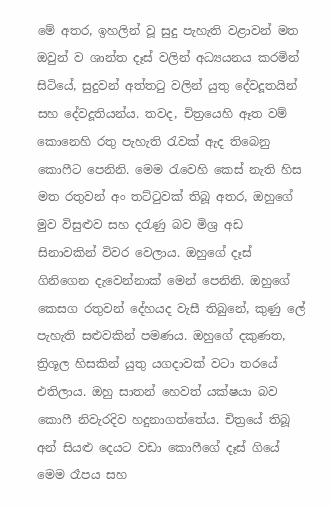මේ අතර, ඉහලින් වූ සුදු පැහැති වළාවන් මත ඔවුන් ව ශාන්ත දෑස් වලින් අධ්‍යයනය කරමින් සිටියේ, සුදුවන් අත්තටු වලින් යුතු දේවදූතයින් සහ දේවදූතියන්ය. තවද, චිත්‍රයෙහි ඈත වම් කොනෙහි රතු පැහැති රැවක් ඇද තිබෙනු කොෆීට පෙනිනි. මෙම රැවෙහි කෙස් නැති හිස මත රතුවන් අං තට්ටුවක් තිබූ අතර, ඔහුගේ මුව විසුළුව සහ දරැණු බව මිශ්‍ර අඩ සිනාවකින් විවර වෙලාය. ඔහුගේ දෑස් ගිනිගෙන දැවෙන්නාක් මෙන් පෙනිනි. ඔහුගේ කෙසග රතුවන් දේහයද වැසී තිබුනේ, කුණු ලේ පැහැති සළුවකින් පමණය. ඔහුගේ දකුණත, ත්‍රිශූල හිසකින් යුතු යගදාවක් වටා තරයේ එතිලාය. ඔහු සාතන් හෙවත් යක්ෂයා බව කොෆී නිවැරදිව හදුනාගත්තේය. චිත්‍රයේ තිබූ අන් සියළු දෙයට වඩා කොෆීගේ දෑස් ගියේ මෙම රෑපය සහ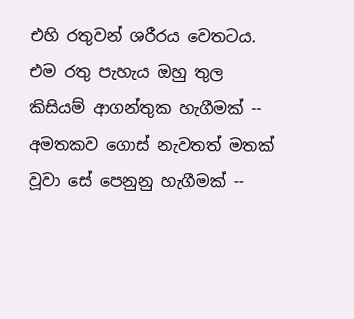එහි රතුවන් ශරීරය වෙතටය. එම රතු පැහැය ඔහු තුල කිසියම් ආගන්තුක හැගීමක් -- අමතකව ගොස් නැවතත් මතක් වූවා සේ පෙනුනු හැගීමක් --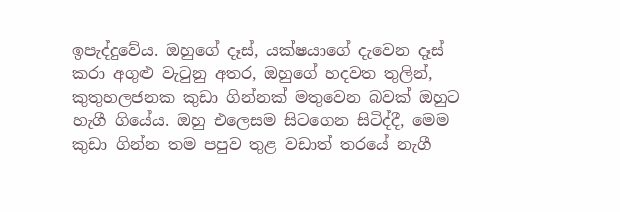ඉපැද්දුවේය. ඔහුගේ දෑස්, යක්ෂයාගේ දැවෙන දෑස් කරා අගුළු වැටුනු අතර, ඔහුගේ හදවත තුලින්, කුතුහලජනක කුඩා ගින්නක් මතුවෙන බවක් ඔහුට හැගී ගියේය. ඔහු එලෙසම සිටගෙන සිටිද්දී, මෙම කුඩා ගින්න තම පපුව තුළ වඩාත් තරයේ නැගී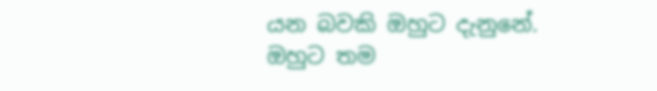යන බවකි ඔහුට දැනුනේ. ඔහුට තම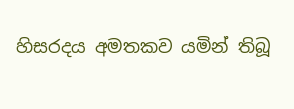හිසරදය අමතකව යමින් තිබූ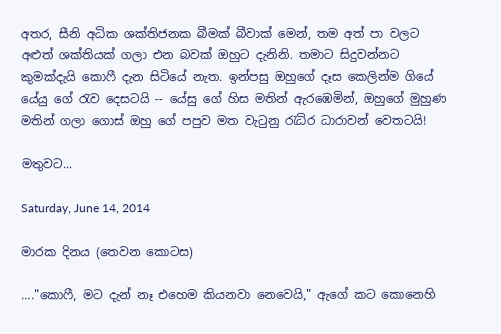අතර, සීනි අධික ශක්තිජනක බීමක් බීවාක් මෙන්, තම අත් පා වලට අළුත් ශක්තියක් ගලා එන බවක් ඔහුට දැනිනි. තමාට සිදුවන්නට කුමක්දැයි කොෆී දැන සිටියේ නැත. ඉන්පසු ඔහුගේ දෑස කෙලින්ම ගියේ යේයු ගේ රැව දෙසටයි -- යේසු ගේ හිස මතින් ඇරඹෙමින්, ඔහුගේ මුහුණ මතින් ගලා ගොස් ඔහු ගේ පපුව මත වැටුනු රැධිර ධාරාවන් වෙතටයි!

මතුවට...

Saturday, June 14, 2014

මාරක දිනය (තෙවන කොටස)

...."කොෆී, මට දැන් නෑ එහෙම කියනවා නෙවෙයි," ඇගේ කට කොනෙහි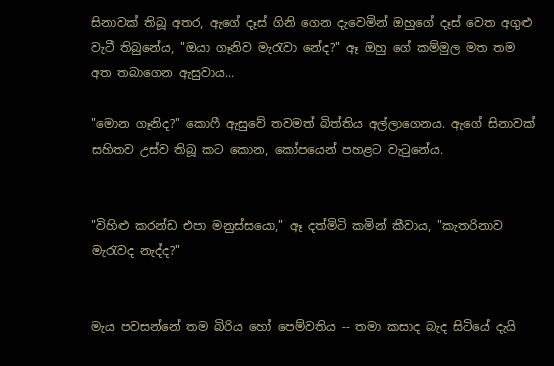සිනාවක් තිබූ අතර, ඇගේ දෑස් ගිනි ගෙන දැවෙමින් ඔහුගේ දෑස් වෙත අගුළු වැටී තිබුනේය, "ඔයා ගෑනිව මැරැවා නේද?" ඈ ඔහු ගේ කම්මුල මත තම අත තබාගෙන ඇසුවාය...

"මොන ගෑනිද?" කොෆී ඇසුවේ තවමත් බිත්තිය අල්ලාගෙනය. ඇගේ සිනාවක් සහිතව උස්ව තිබූ කට කොන, කෝපයෙන් පහළට වැටුනේය.


"විහිළු කරන්ඩ එපා මනුස්සයො," ඈ දත්මිටි කමින් කීවාය, "කැතරිනාව මැරැවද නැද්ද?"


මැය පවසන්නේ තම බිරිය හෝ පෙම්වතිය -- තමා කසාද බැද සිටියේ දැයි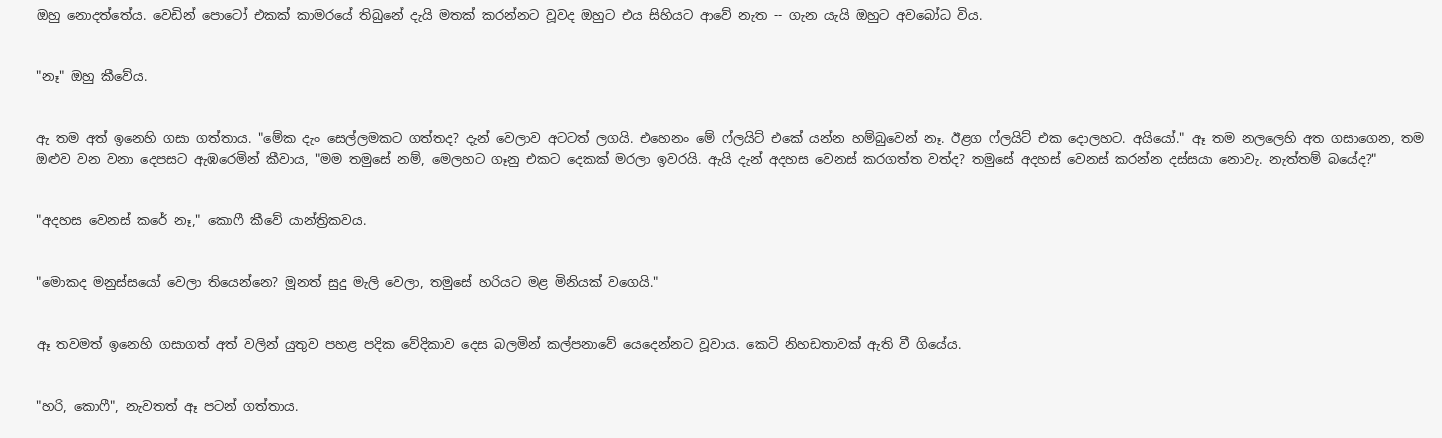ඔහු නොදත්තේය. වෙඩින් පොටෝ එකක් කාමරයේ තිබුනේ දැයි මතක් කරන්නට වූවද ඔහුට එය සිහියට ආවේ නැත -- ගැන යැයි ඔහුට අවබෝධ විය.


"නෑ" ඔහු කීවේය.


ඇ තම අත් ඉනෙහි ගසා ගත්තාය. "මේක දැං සෙල්ලමකට ගත්තද? දැන් වෙලාව අටටත් ලගයි. එහෙනං මේ ෆ්ලයිට් එකේ යන්න හම්බුවෙන් නෑ. ඊළග ෆ්ලයිට් එක දොලහට. අයියෝ." ඈ තම නලලෙහි අත ගසාගෙන, තම ඔළුව වන වනා දෙපසට ඇඹරෙමින් කීවාය, "මම තමුසේ නම්, මෙලහට ගෑනු එකට දෙකක් මරලා ඉවරයි. ඇයි දැන් අදහස වෙනස් කරගත්ත වත්ද? තමුසේ අදහස් වෙනස් කරන්න දස්සයා නොවැ. නැත්තම් බයේද?"


"අදහස වෙනස් කරේ නෑ," කොෆී කීවේ යාන්ත්‍රිකවය.


"මොකද මනුස්සයෝ වෙලා තියෙන්නෙ? මූනත් සුදු මැලි වෙලා, තමුසේ හරියට මළ මිනියක් වගෙයි."


ඈ තවමත් ඉනෙහි ගසාගත් අත් වලින් යුතුව පහළ පදික වේදිකාව දෙස බලමින් කල්පනාවේ යෙදෙන්නට වූවාය. කෙටි නිහඩතාවක් ඇති වී ගියේය.


"හරි, කොෆී", නැවතත් ඈ පටන් ගත්තාය.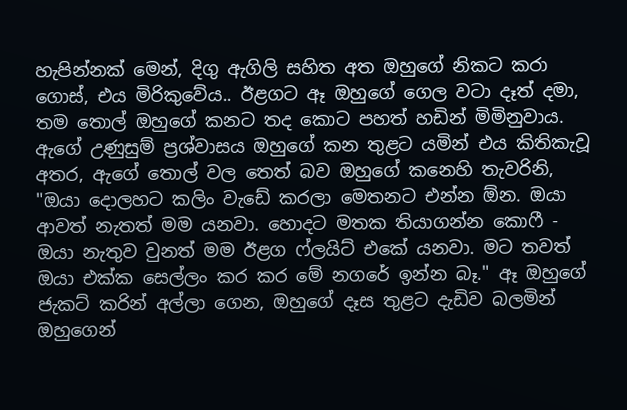හැපින්නක් මෙන්, දිගු ඇගිලි සහිත අත ඔහුගේ නිකට කරා ගොස්, එය මිරිකුවේය.. ඊළගට ඈ ඔහුගේ ගෙල වටා දෑත් දමා, තම තොල් ඔහුගේ කනට තද කොට පහත් හඩින් මිමිනුවාය. ඇගේ උණුසුම් ප්‍රශ්වාසය ඔහුගේ කන තුළට යමින් එය කිතිකැවූ අතර, ඇගේ තොල් වල තෙත් බව ඔහුගේ කනෙහි තැවරිනි, "ඔයා දොලහට කලිං වැඩේ කරලා මෙතනට එන්න ඕන. ඔයා ආවත් නැතත් මම යනවා. හොදට මතක තියාගන්න කොෆී - ඔයා නැතුව වුනත් මම ඊළග ෆ්ලයිට් එකේ යනවා. මට තවත් ඔයා එක්ක සෙල්ලං කර කර මේ නගරේ ඉන්න බෑ." ඈ ඔහුගේ ජැකට් කරින් අල්ලා ගෙන, ඔහුගේ දෑස තුළට දැඩිව බලමින් ඔහුගෙන්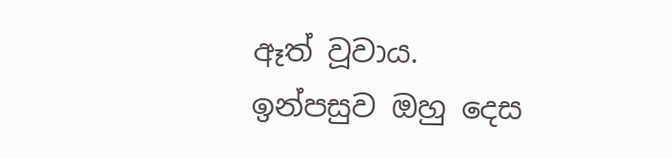ඈත් වූවාය. ඉන්පසුව ඔහු දෙස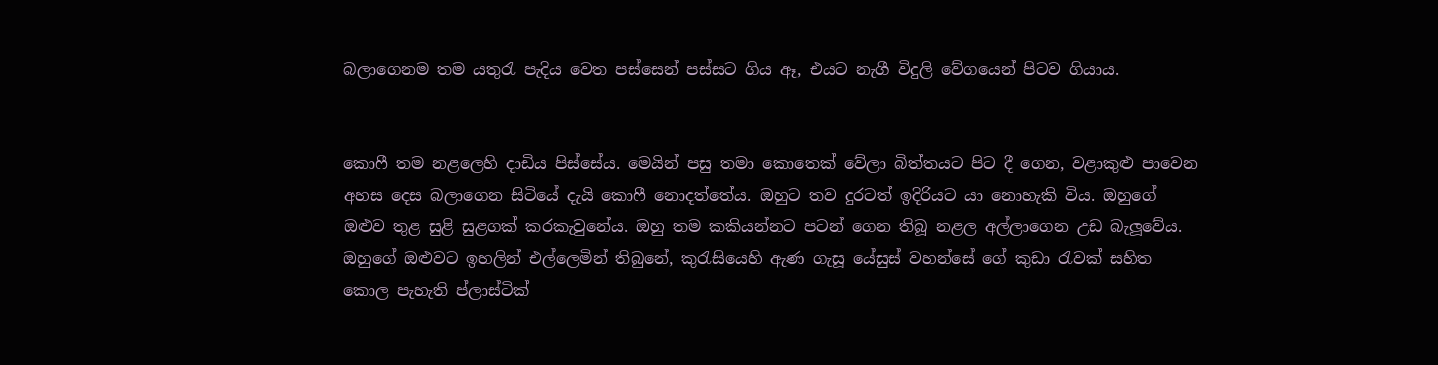බලාගෙනම තම යතුරැ පැදිය වෙත පස්සෙන් පස්සට ගිය ඈ, එයට නැගී විදුලි වේගයෙන් පිටව ගියාය.


කොෆී තම නළලෙහි දාඩිය පිස්සේය. මෙයින් පසු තමා කොතෙක් වේලා බිත්තයට පිට දී ගෙන, වළාකුළු පාවෙන අහස දෙස බලාගෙන සිටියේ දැයි කොෆී නොදත්තේය. ඔහුට තව දුරටත් ඉදිරියට යා නොහැකි විය. ඔහුගේ ඔළුව තුළ සුළි සුළගක් කරකැවුනේය. ඔහු තම කකියන්නට පටන් ගෙන තිබූ නළල අල්ලාගෙන උඩ බැලූවේය. ඔහුගේ ඔළුවට ඉහලින් එල්ලෙමින් තිබුනේ, කුරැසියෙහි ඇණ ගැසූ යේසුස් වහන්සේ ගේ කුඩා රැවක් සහිත කොල පැහැති ප්ලාස්ටික්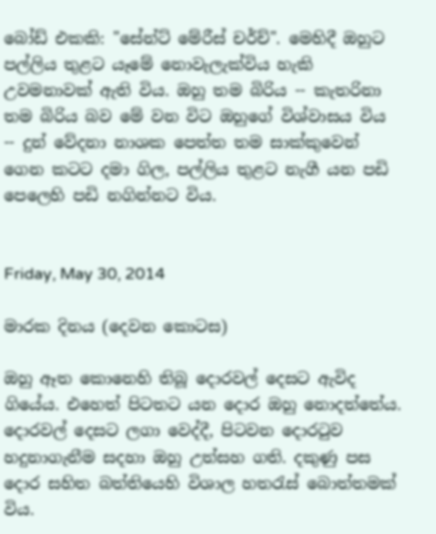බෝඩ් එකකි: "සේන්ට් මේරීස් චර්ච්". මෙහිදී ඔහුට පල්ලිය තුළට යෑමේ නොවැලැක්විය හැකි උවමනාවක් ඇති විය. ඔහු තම බිරිය -- කැතරිනා තම බිරිය බව මේ වන විට ඔහුගේ විශ්වාසය විය -- දුන් වේදනා නාශක පෙත්ත තම සාක්කුවෙන් ගෙන කටට දමා ගිල, පල්ලිය තුළට නැගී යන පඩි පෙලෙහි පඩි නගින්නට විය.


Friday, May 30, 2014

මාරක දිනය (දෙවන කොටස)

ඔහු ඈත කොනෙහි තිබූ දොරවල් දෙසට ඇවිද ගියේය. එහෙත් පිටතට යන දොර ඔහු නොදත්තේය. දොරවල් දෙසට ලගා වෙද්දී, පිටවන දොරටුව හදුනාගැනීම සදහා ඔහු උත්සහ ගති. දකුණු පස දොර සහිත බත්තියෙහි විශාල හතරැස් බොත්තමක් විය.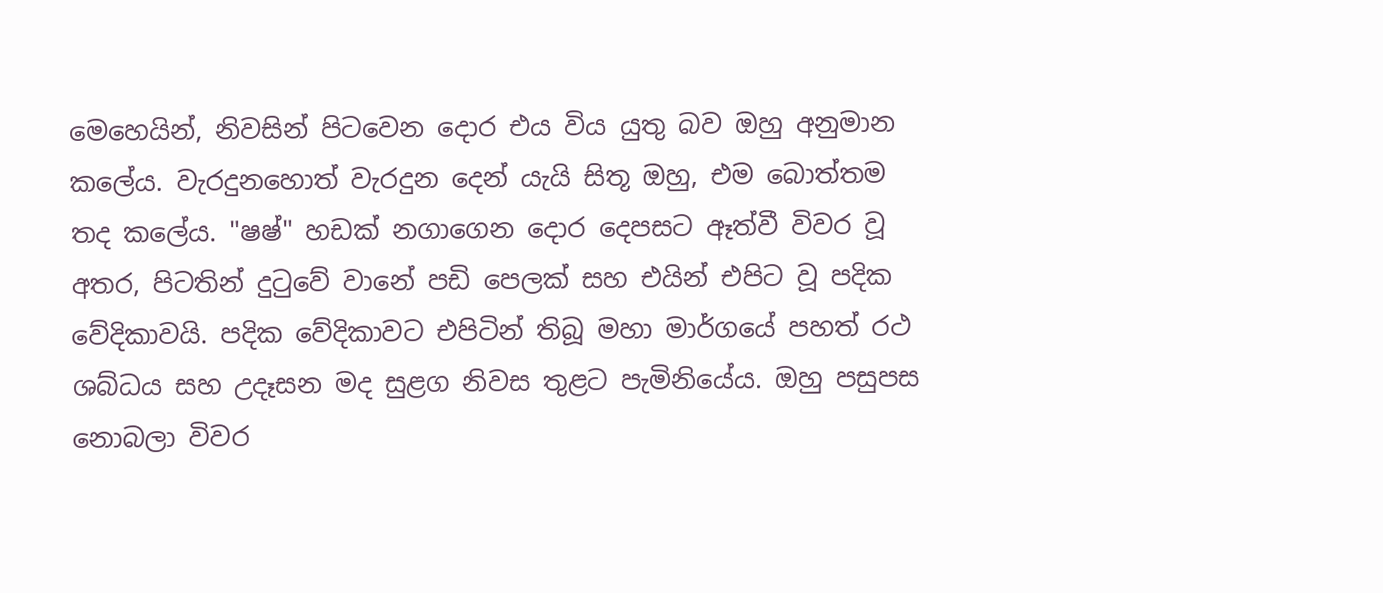මෙහෙයින්, නිවසින් පිටවෙන දොර එය විය යුතු බව ඔහු අනුමාන කලේය. වැරදුනහොත් වැරදුන දෙන් යැයි සිතූ ඔහු, එම බොත්තම තද කලේය. "ෂෂ්" හඩක් නගාගෙන දොර දෙපසට ඈත්වී විවර වූ අතර, පිටතින් දුටුවේ වානේ පඩි පෙලක් සහ එයින් එපිට වූ පදික වේදිකාවයි. පදික වේදිකාවට එපිටින් තිබූ මහා මාර්ගයේ පහත් රථ ශබ්ධය සහ උදෑසන මද සුළග නිවස තුළට පැමිනියේය. ඔහු පසුපස නොබලා විවර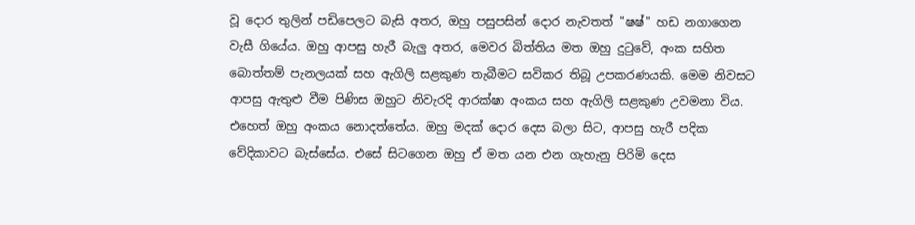වූ දොර තුලින් පඩිපෙලට බැසි අතර, ඔහු පසුපසින් දොර නැවතත් "ෂෂ්" හඩ නගාගෙන වැසී ගියේය. ඔහු ආපසු හැරී බැලු අතර, මෙවර බිත්තිය මත ඔහු දුටුවේ, අංක සහිත බොත්තම් පැනලයක් සහ ඇගිලි සළකුණ තැබීමට සවිකර තිබූ උපකරණයකි. මෙම නිවසට ආපසු ඇතුළු වීම පිණිස ඔහුට නිවැරදි ආරක්ෂා අංකය සහ ඇගිලි සළකුණ උවමනා විය. එහෙත් ඔහු අංකය නොදත්තේය. ඔහු මදක් දොර දෙස බලා සිට, ආපසු හැරී පදික වේදිකාවට බැස්සේය. එසේ සිටගෙන ඔහු ඒ මත යන එන ගැහැනු පිරිමි දෙස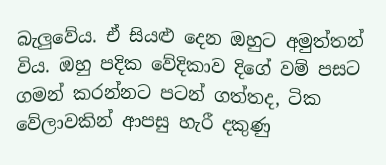බැලුවේය. ඒ සියළු දෙන ඔහුට අමුත්තන් විය. ඔහු පදික වේදිකාව දිගේ වම් පසට ගමන් කරන්නට පටන් ගත්තද, ටික වේලාවකින් ආපසු හැරී දකුණු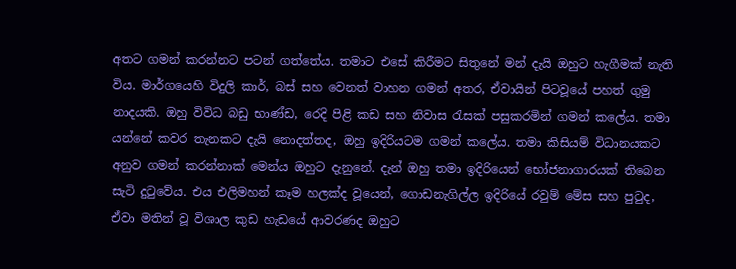අතට ගමන් කරන්නට පටන් ගත්තේය. තමාට එසේ කිරීමට සිතුනේ මන් දැයි ඔහුට හැගීමක් නැති විය. මාර්ගයෙහි විදුලි කාර්, බස් සහ වෙනත් වාහන ගමන් අතර, ඒවායින් පිටවූයේ පහත් ගුමු නාදයකි. ඔහු විවිධ බඩු භාණ්ඩ, රෙදි පිළි කඩ සහ නිවාස රැසක් පසුකරමින් ගමන් කලේය. තමා යන්නේ කවර තැනකට දැයි නොදත්තද, ඔහු ඉදිරියටම ගමන් කලේය. තමා කිසියම් විධානයකට අනුව ගමන් කරන්නාක් මෙන්ය ඔහුට දැනුනේ. දැන් ඔහු තමා ඉදිරියෙන් භෝජනාගාරයක් තිබෙන සැටි දුටුවේය. එය එලිමහන් කෑම හලක්ද වූයෙන්, ගොඩනැගිල්ල ඉදිරියේ රවුම් මේස සහ පුටුද, ඒවා මතින් වූ විශාල කුඩ හැඩයේ ආවරණද ඔහුට‍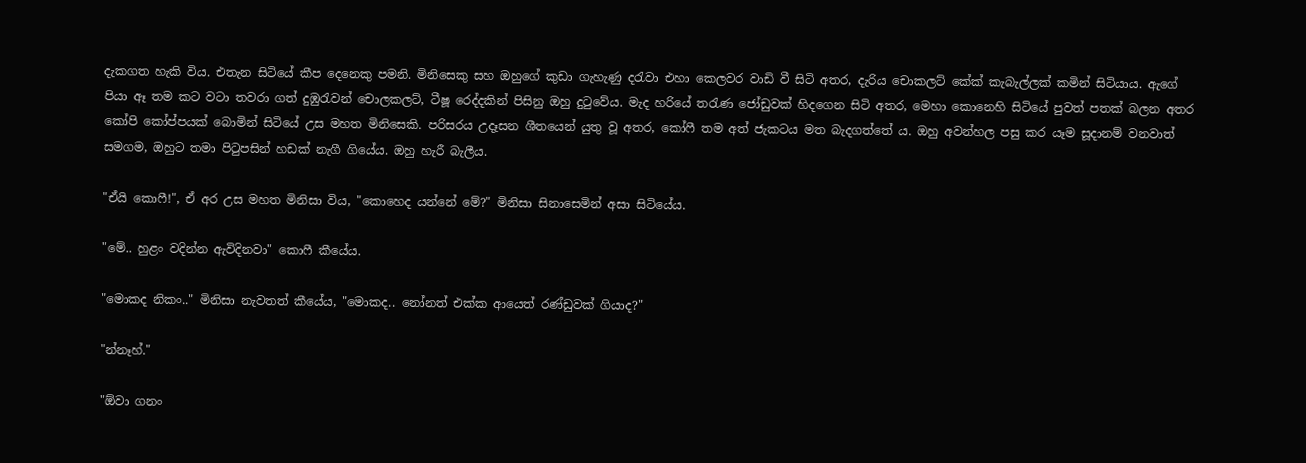දැකගත හැකි විය. එතැන සිටියේ කීප දෙනෙකු පමනි. මිනිසෙකු සහ ඔහුගේ කුඩා ගැහැණු දරැවා එහා කෙලවර වාඩි වී සිටි අතර, දැරිය චොකලට් කේක් කැබැල්ලක් කමින් සිටියාය. ඇගේ පියා ඈ තම කට වටා තවරා ගත් දුඹුරැවන් චොලකලට්, ටීෂූ රෙද්දකින් පිසිනු ඔහු දුටුවේය. මැද හරියේ තරැණ ජෝඩුවක් හිදගෙන සිටි අතර, මෙහා කොනෙහි සිටියේ පුවත් පතක් බලන අතර කෝපි කෝප්පයක් බොමින් සිටියේ උස මහත මිනිසෙකි. පරිසරය උදෑසන ශීතයෙන් යුතු වූ අතර, කෝෆී තම අත් ජැකටය මත බැදගත්තේ ය. ඔහු අවන්හල පසු කර යෑම සූදානම් වනවාත් සමගම, ඔහුට තමා පිටුපසින් හඩක් නැගී ගියේය. ඔහු හැරී බැලීය.

"ඒයි කොෆී!", ඒ අර උස මහත මිනිසා විය, "කොහෙද යන්නේ මේ?" මිනිසා සිනාසෙමින් අසා සිටියේය.

"මේ.. හුළං වදින්න ඇවිදිනවා" කොෆී කීයේය.

"මොකද නිකං.." මිනිසා නැවතත් කීයේය, "මොකද.. නෝනත් එක්ක ආයෙත් රණ්ඩුවක් ගියාද?"

"න්නෑහ්."

"ඕවා ගනං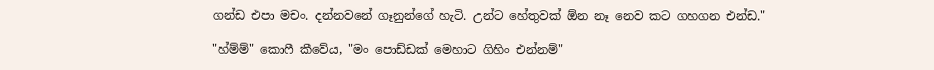ගන්ඩ එපා මචං. දන්නවනේ ගෑනුන්ගේ හැටි. උන්ට හේතුවක් ඕන නෑ නෙව කට ගහගන එන්ඩ."

"හ්ම්ම්" කොෆී කීවේය, "මං පොඩ්ඩක් මෙහාට ගිහිං එන්නම්"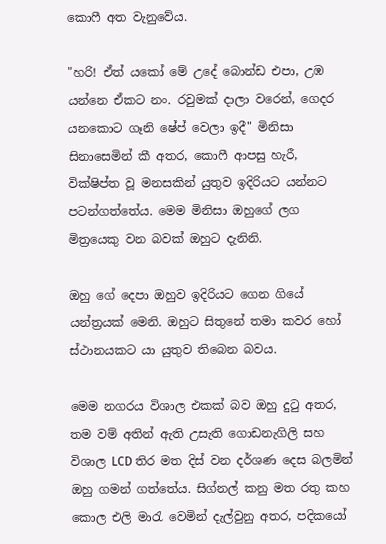කොෆී අත වැනුවේය.

"හරි! ඒත් යකෝ මේ උදේ බොන්ඩ එපා, උඹ යන්නෙ ඒකට නං. රවුමක් දාලා වරෙන්, ගෙදර යනකොට ගෑනි ෂේප් වෙලා ඉදී" මිනිසා සිනාසෙමින් කී අතර, කොෆී ආපසු හැරී, වික්ෂිප්ත වූ මනසකින් යුතුව ඉදිරියට යන්නට පටන්ගත්තේය. මෙම මිනිසා ඔහුගේ ලග මිත්‍රයෙකු වන බවක් ඔහුට දැනිනි.

ඔහු ගේ දෙපා ඔහුව ඉදිරියට ගෙන ගියේ යන්ත්‍රයක් මෙනි. ඔහුට සිතුනේ තමා කවර හෝ ස්ථානයකට යා යුතුව තිබෙන බවය.

මෙම නගරය විශාල එකක් බව ඔහු දුටු අතර, තම වම් අතින් ඇති උසැති ගොඩනැගිලි සහ විශාල LCD තිර මත දිස් වන දර්ශණ දෙස බලමින් ඔහු ගමන් ගත්තේය. සිග්නල් කනු මත රතු කහ කොල එලි මාරැ වෙමින් දැල්වුනු අතර, පදිකයෝ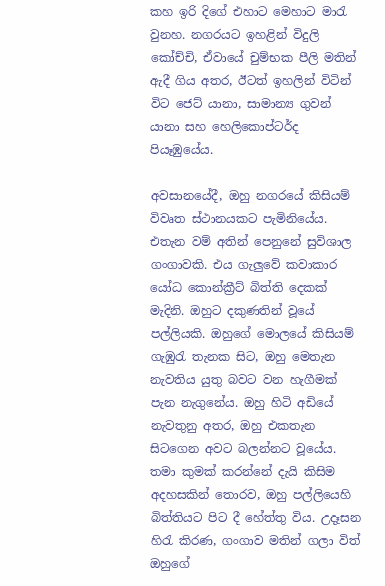කහ ඉරි දිගේ එහාට මෙහාට මාරැ වුනහ. නගරයට ඉහළින් විදුලි කෝච්චි, ඒවායේ චුම්භක පීලි මතින් ඇදී ගිය අතර, ඊටත් ඉහලින් විටින් විට ජෙට් යානා, සාමාන්‍ය ගුවන් යානා සහ හෙලිකොප්ටර්ද පියෑඹුයේය.

අවසානයේදී, ඔහු නගරයේ කිසියම් විවෘත ස්ථානයකට පැමිනියේය. එතැන වම් අතින් පෙනුනේ සුවිශාල ගංගාවකි. එය ගැලුවේ කවාකාර යෝධ කොන්ක්‍රීට් බිත්ති දෙකක් මැදිනි. ඔහුට දකුණතින් වූයේ පල්ලියකි. ඔහුගේ මොලයේ කිසියම් ගැඹුරැ තැනක සිට, ඔහු මෙතැන නැවතිය යුතු බවට වන හැගීමක් පැන නැගුනේය. ඔහු හිටි අඩියේ නැවතුනු අතර, ඔහු එකතැන සිටගෙන අවට බලන්නට වූයේය. තමා කුමක් කරන්නේ දැයි කිසිම අදහසකින් තොරව, ඔහු පල්ලියෙහි බිත්තියට පිට දී හේත්තු විය. උදෑසන හිරැ කිරණ, ගංගාව මතින් ගලා විත් ඔහුගේ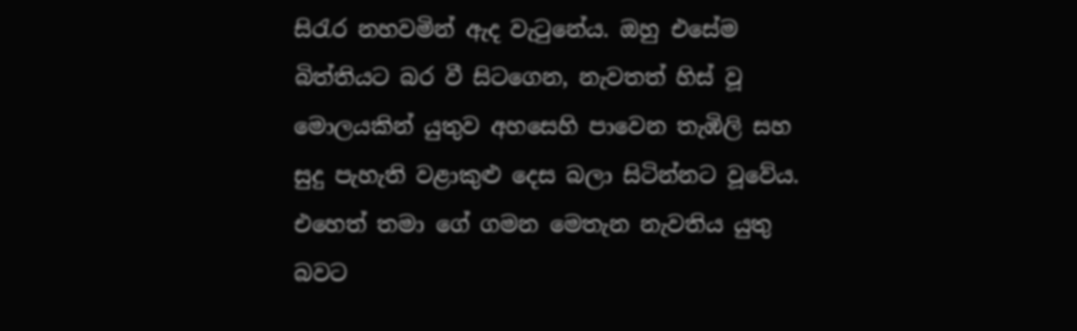සිරැර නහවමින් ඇද වැටුනේය. ඔහු එසේම බිත්තියට බර වී සිටගෙන, නැවතත් හිස් වූ මොලයකින් යුතුව අහසෙහි පාවෙන තැඹිලි සහ සුදු පැහැති වළාකුළු දෙස බලා සිටින්නට වූවේය. එහෙත් තමා ගේ ගමන මෙතැන නැවතිය යුතු බවට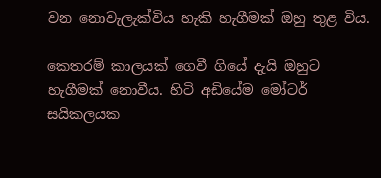වන නොවැලැක්විය හැකි හැගීමක් ඔහු තුළ විය.

කෙතරම් කාලයක් ගෙවී ගියේ දැයි ඔහුට හැගීමක් නොවීය. හිටි අඩියේම මෝටර් සයිකලයක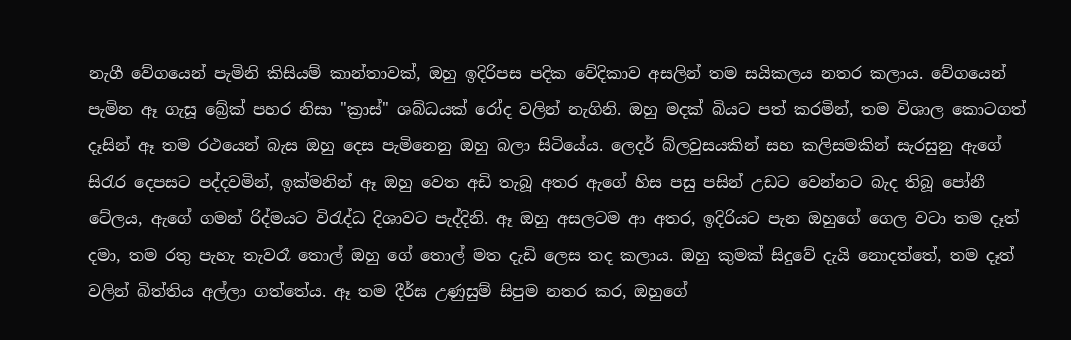නැගී වේගයෙන් පැමිනි කිසියම් කාන්තාවක්, ඔහු ඉදිරිපස පදික වේදිකාව අසලින් තම සයිකලය නතර කලාය. වේගයෙන් පැමින ඈ ගැසූ බ්‍රේක් පහර නිසා "ක්‍රාස්" ශබ්ධයක් රෝද වලින් නැගිනි. ඔහු මදක් බියට පත් කරමින්, තම විශාල කොටගත් දෑසින් ඈ තම රථයෙන් බැස ඔහු දෙස පැමිනෙනු ඔහු බලා සිටියේය. ලෙදර් බ්ලවුසයකින් සහ කලිසමකින් සැරසුනු ඇගේ සිරැර දෙපසට පද්දවමින්, ඉක්මනින් ඈ ඔහු වෙත අඩි තැබූ අතර ඇගේ හිස පසු පසින් උඩට වෙන්නට බැද තිබූ පෝනී ටේලය, ඇගේ ගමන් රිද්මයට විරැද්ධ දිශාවට පැද්දිනි. ඈ ඔහු අසලටම ආ අතර, ඉදිරියට පැන ඔහුගේ ගෙල වටා තම දෑත් දමා, තම රතු පැහැ තැවරෑ තොල් ඔහු ගේ තොල් මත දැඩි ලෙස තද කලාය. ඔහු කුමක් සිදුවේ දැයි නොදත්තේ, තම දෑත් වලින් බිත්තිය අල්ලා ගත්තේය. ඈ තම දීර්ඝ උණුසුම් සිපුම නතර කර, ඔහුගේ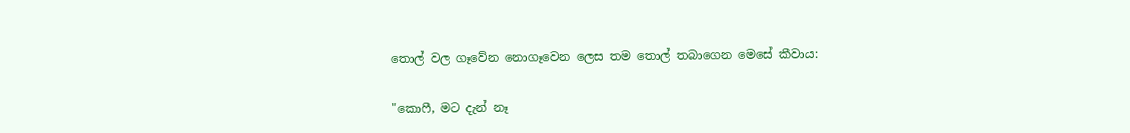තොල් වල ගෑවේන නොගෑවෙන ලෙස තම තොල් තබාගෙන මෙසේ කීවාය:

"කොෆී, මට දැන් නෑ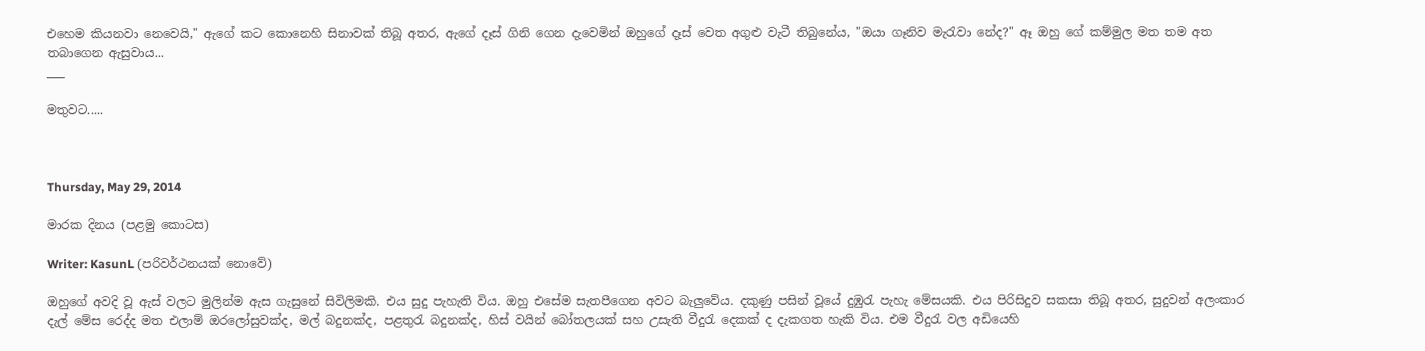එහෙම කියනවා නෙවෙයි," ඇගේ කට කොනෙහි සිනාවක් තිබූ අතර, ඇගේ දෑස් ගිනි ගෙන දැවෙමින් ඔහුගේ දෑස් වෙත අගුළු වැටී තිබුනේය, "ඔයා ගෑනිව මැරැවා නේද?" ඈ ඔහු ගේ කම්මුල මත තම අත තබාගෙන ඇසුවාය...
___

මතුවට.....



Thursday, May 29, 2014

මාරක දිනය (පළමු කොටස)

Writer: KasunL (පරිවර්ථනයක් නොවේ)

ඔහුගේ අවදි වූ ඇස් වලට මුලින්ම ඇස ගැසුනේ සිවිලිමකි. එය සුදු පැහැති විය. ඔහු එසේම සැතපීගෙන අවට බැලුවේය. දකුණු පසින් වූයේ දුඹුරැ පැහැ මේසයකි. එය පිරිසිදුව සකසා තිබූ අතර, සුදුවන් අලංකාර දැල් මේස රෙද්ද මත එලාම් ඔරලෝසුවක්ද, මල් බදුනක්ද, පළතුරැ බදුනක්ද, හිස් වයින් බෝතලයක් සහ උසැති වීදුරැ දෙකක් ද දැකගත හැකි විය. එම වීදුරැ වල අඩියෙහි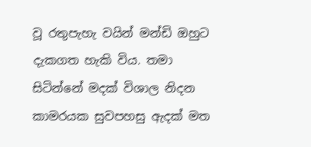වූ රතුපැහැ වයින් මන්ඩි ඔහුට දැකගත හැකි විය. තමා සිටින්නේ මදක් විශාල නිදන කාමරයක සුවපහසු ඇදක් මත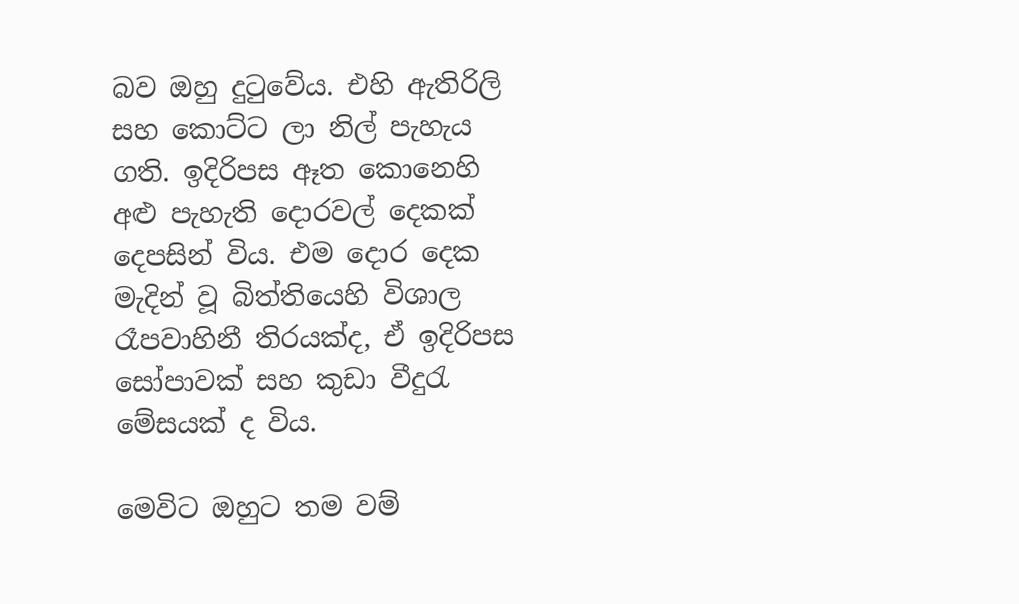බව ඔහු දුටුවේය. එහි ඇතිරිලි සහ කොට්ට ලා නිල් පැහැය ගති. ඉදිරිපස ඈත කොනෙහි අළු පැහැති දොරවල් දෙකක් දෙපසින් විය. එම දොර දෙක මැදින් වූ බිත්තියෙහි විශාල රෑපවාහිනී තිරයක්ද, ඒ ඉදිරිපස සෝපාවක් සහ කුඩා වීදුරැ මේසයක් ද විය.

මෙවිට ඔහුට තම වම්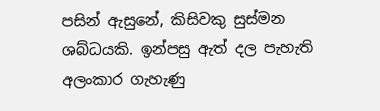පසින් ඇසුනේ, කිසිවකු සුස්මන ශබ්ධයකි. ඉන්පසු ඇත් දල පැහැති අලංකාර ගැහැණු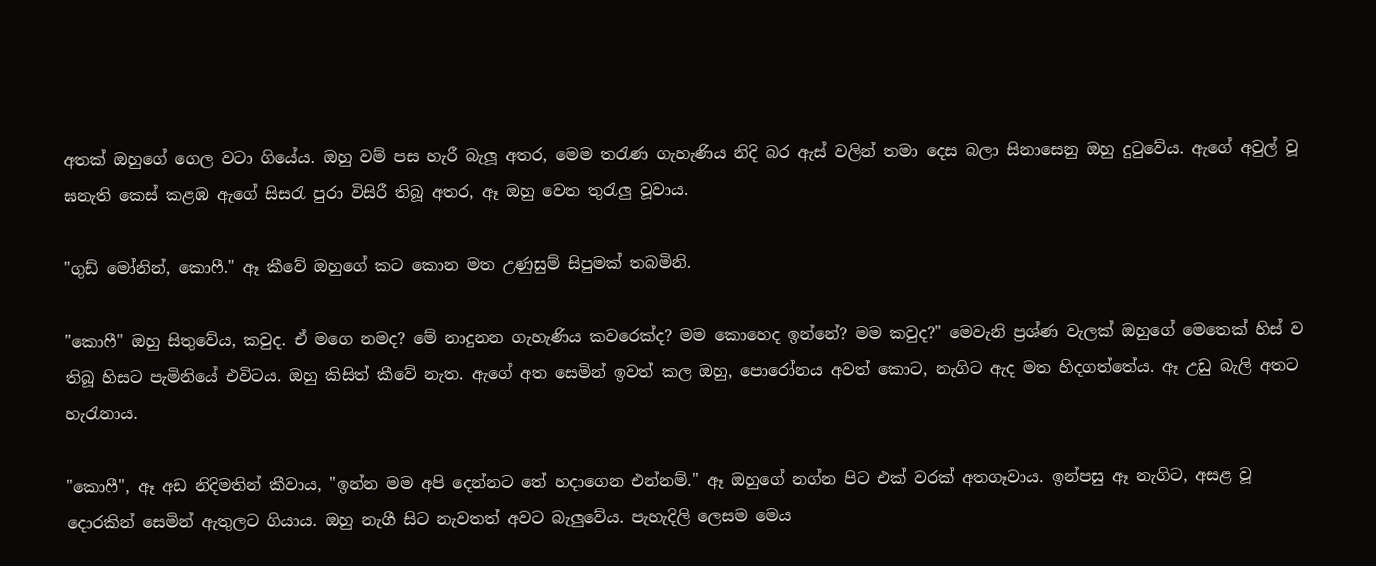අතක් ඔහුගේ ගෙල වටා ගියේය. ඔහු වම් පස හැරී බැලූ අතර, මෙම තරැණ ගැහැණිය නිදි බර ඇස් වලින් තමා දෙස බලා සිනාසෙනු ඔහු දුටුවේය. ඇගේ අවුල් වූ ඝනැති කෙස් කළඹ ඇගේ සිසරැ පුරා විසිරී තිබූ අතර, ඈ ඔහු වෙත තුරැලු වූවාය.

"ගුඩ් මෝනින්, කොෆී." ඈ කීවේ ඔහුගේ කට කොන මත උණුසුම් සිපුමක් තබමිනි.

"කොෆී" ඔහු සිතුවේය, කවුද. ඒ මගෙ නමද? මේ නාදුනන ගැහැණිය කවරෙක්ද? මම කොහෙද ඉන්නේ? මම කවුද?" මෙවැනි ප්‍රශ්ණ වැලක් ඔහුගේ මෙතෙක් හිස් ව තිබූ හිසට පැමිනියේ එවිටය. ඔහු කිසිත් කීවේ නැත. ඇගේ අත සෙමින් ඉවත් කල ඔහු, පොරෝනය අවත් කොට, නැගිට ඇද මත හිදගත්තේය. ඈ උඩු බැලි අතට හැරැනාය.

"කොෆී", ඈ අඩ නිදිමතින් කීවාය, "ඉන්න මම අපි දෙන්නට තේ හදාගෙන එන්නම්." ඈ ඔහුගේ නග්න පිට එක් වරක් අතගෑවාය. ඉන්පසු ඈ නැගිට, අසළ වූ දොරකින් සෙමින් ඇතුලට ගියාය. ඔහු නැගී සිට නැවතත් අවට බැලුවේය. පැහැදිලි ලෙසම මෙය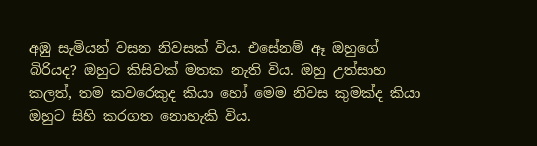අඹු සැමියන් වසන නිවසක් විය. එසේනම් ඈ ඔහුගේ බිරියද? ඔහුට කිසිවක් මතක නැති විය. ඔහු උත්සාහ කලත්, තම කවරෙකුද කියා හෝ මෙම නිවස කුමක්ද කියා ඔහුට සිහි කරගත නොහැකි විය.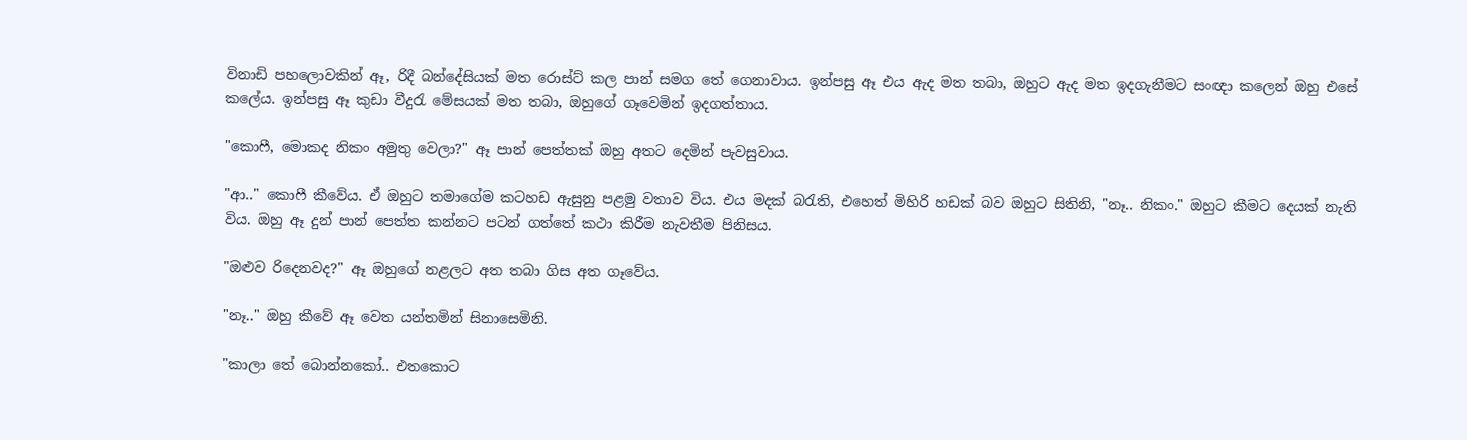විනාඩි පහලොවකින් ඈ, රිදී බන්දේසියක් මත රොස්ට් කල පාන් සමග තේ ගෙනාවාය. ඉන්පසු ඈ එය ඇද මත තබා, ඔහුට ඇද මත ඉදගැනීමට සංඥා කලෙන් ඔහු එසේ කලේය. ඉන්පසු ඈ කුඩා වීදුරැ මේසයක් මත තබා, ඔහුගේ ගෑවෙමින් ඉදගත්තාය.

"කොෆී, මොකද නිකං අමුතු වෙලා?" ඈ පාන් පෙත්තක් ඔහු අතට දෙමින් පැවසුවාය.

"ආ.." කොෆී කීවේය. ඒ ඔහුට තමාගේම කටහඩ ඇසුනු පළමු වතාව විය. එය මදක් බරැති, එහෙත් මිහිරි හඩක් බව ඔහුට සිතිනි, "නෑ.. නිකං." ඔහුට කීමට දෙයක් නැති විය. ඔහු ඈ දුන් පාන් පෙත්ත කන්නට පටන් ගත්තේ කථා කිරීම නැවතීම පිනිසය.

"ඔළුව රිදෙනවද?" ඈ ඔහුගේ නළලට අත තබා ගිස අත ගෑවේය.

"නෑ.." ඔහු කීවේ ඈ වෙත යන්තමින් සිනාසෙමිනි.

"කාලා තේ බොන්නකෝ.. එතකොට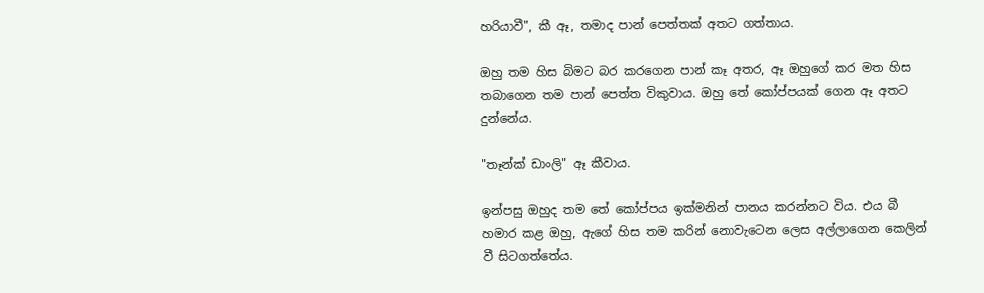හරියාවී", කී ඈ, තමාද පාන් පෙත්තක් අතට ගත්තාය.

ඔහු තම හිස බිමට බර කරගෙන පාන් කෑ අතර, ඈ ඔහුගේ කර මත හිස තබාගෙන තම පාන් පෙත්ත විකුවාය. ඔහු තේ කෝප්පයක් ගෙන ඈ අතට දුන්නේය.

"තෑන්ක් ඩාංලි" ඈ කීවාය.

ඉන්පසු ඔහුද තම තේ කෝප්පය ඉක්මනින් පානය කරන්නට විය. එය බී හමාර කළ ඔහු, ඇගේ හිස තම කරින් නොවැටෙන ලෙස අල්ලාගෙන කෙලින් වී සිටගත්තේය.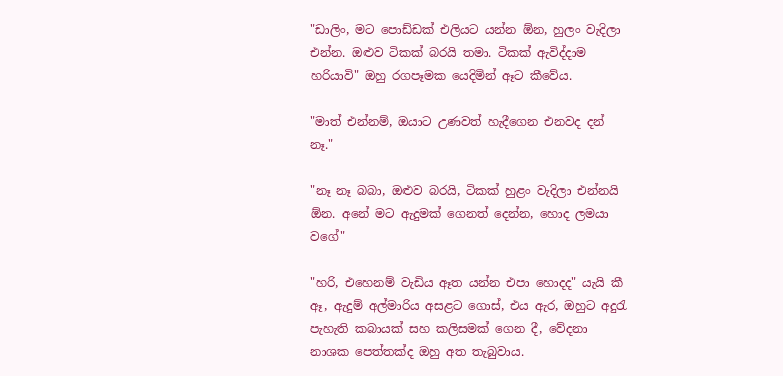"ඩාලිං, මට පොඩ්ඩක් එලියට යන්න ඕන, හුලං වැදිලා එන්න. ඔළුව ටිකක් බරයි තමා. ටිකක් ඇවිද්දාම හරියාවි" ඔහු රගපෑමක යෙදිමින් ඈට කීවේය.

"මාත් එන්නම්, ඔයාට උණවත් හැදීගෙන එනවද දන් නෑ."

"නෑ නෑ බබා, ඔළුව බරයි, ටිකක් හුළං වැදිලා එන්නයි ඕන. අනේ මට ඇදුමක් ගෙනත් දෙන්න, හොද ලමයා වගේ"

"හරි, එහෙනම් වැඩිය ඈත යන්න එපා හොදද" යැයි කී ඈ, ඇදුම් අල්මාරිය අසළට ගොස්, එය ඇර, ඔහුට අදුරැ පැහැති කබායක් සහ කලිසමක් ගෙන දී, වේදනා නාශක පෙත්තක්ද ඔහු අත තැබුවාය.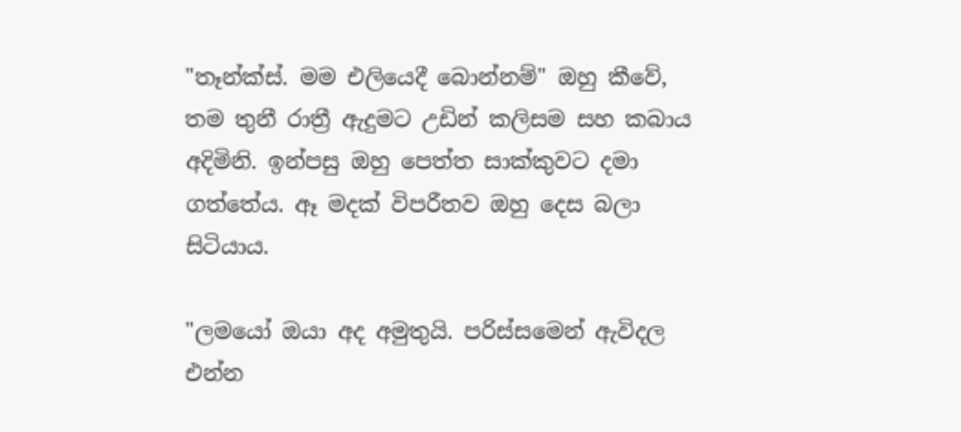"තෑන්ක්ස්. මම එලියෙදී බොන්නම්" ඔහු කීවේ, තම තුනී රාත්‍රී ඇදුමට උඩින් කලිසම සහ කබාය අදිමිනි. ඉන්පසු ඔහු පෙත්ත සාක්කුවට දමා ගත්තේය. ඈ මදක් විපරීතව ඔහු දෙස බලා සිටියාය.

"ලමයෝ ඔයා අද අමුතුයි. පරිස්සමෙන් ඇවිදල එන්න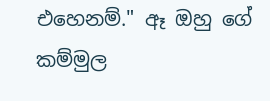එහෙනම්." ඈ ඔහු ගේ කම්මුල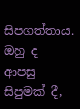සිපගත්තාය. ඔහු ද ආපසු සිපුමක් දී,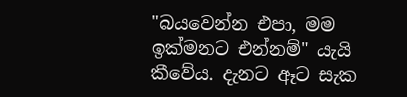"බයවෙන්න එපා, මම ඉක්මනට එන්නම්" යැයි කීවේය. දැනට ඈට සැක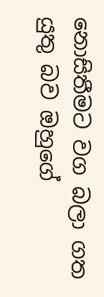නොසිතීමට වග බලා ගත යුතු බව ඔහුගේ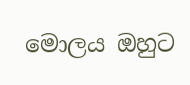මොලය ඔහුට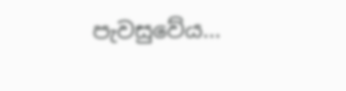පැවසුවේය...